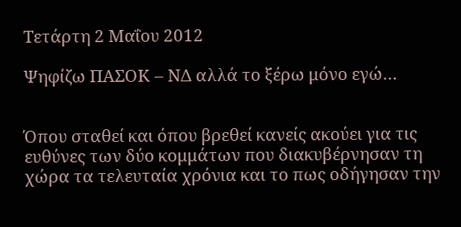Τετάρτη 2 Μαΐου 2012

Ψηφίζω ΠΑΣΟΚ – ΝΔ αλλά το ξέρω μόνο εγώ…


Όπου σταθεί και όπου βρεθεί κανείς ακούει για τις ευθύνες των δύο κομμάτων που διακυβέρνησαν τη χώρα τα τελευταία χρόνια και το πως οδήγησαν την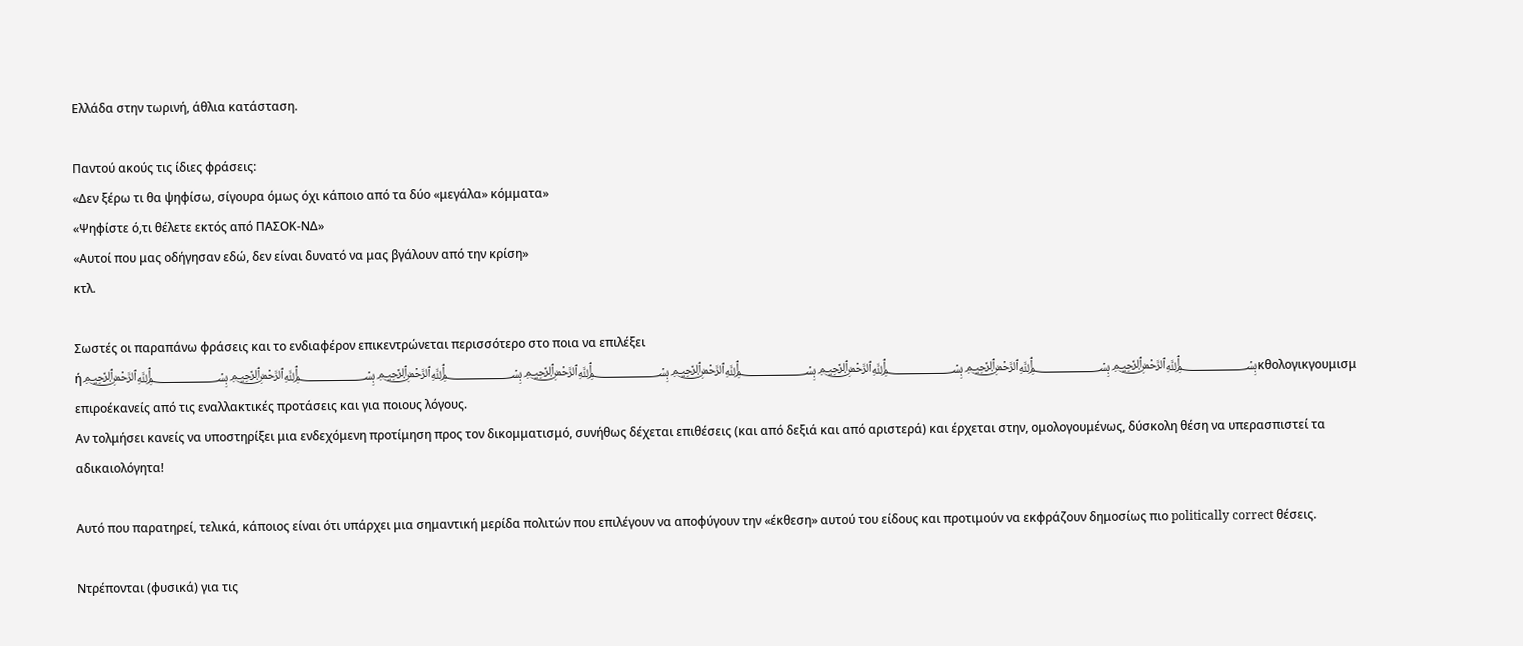Ελλάδα στην τωρινή, άθλια κατάσταση.

Παντού ακούς τις ίδιες φράσεις:
«Δεν ξέρω τι θα ψηφίσω, σίγουρα όμως όχι κάποιο από τα δύο «μεγάλα» κόμματα»
«Ψηφίστε ό,τι θέλετε εκτός από ΠΑΣΟΚ-ΝΔ»
«Αυτοί που μας οδήγησαν εδώ, δεν είναι δυνατό να μας βγάλουν από την κρίση»
κτλ.

Σωστές οι παραπάνω φράσεις και το ενδιαφέρον επικεντρώνεται περισσότερο στο ποια να επιλέξει ή﷽﷽﷽﷽﷽﷽﷽﷽κθολογικγουμισμ επιροέκανείς από τις εναλλακτικές προτάσεις και για ποιους λόγους.
Αν τολμήσει κανείς να υποστηρίξει μια ενδεχόμενη προτίμηση προς τον δικομματισμό, συνήθως δέχεται επιθέσεις (και από δεξιά και από αριστερά) και έρχεται στην, ομολογουμένως, δύσκολη θέση να υπερασπιστεί τα αδικαιολόγητα!

Αυτό που παρατηρεί, τελικά, κάποιος είναι ότι υπάρχει μια σημαντική μερίδα πολιτών που επιλέγουν να αποφύγουν την «έκθεση» αυτού του είδους και προτιμούν να εκφράζουν δημοσίως πιο politically correct θέσεις.

Ντρέπονται (φυσικά) για τις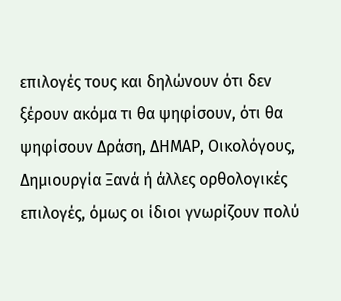επιλογές τους και δηλώνουν ότι δεν ξέρουν ακόμα τι θα ψηφίσουν, ότι θα ψηφίσουν Δράση, ΔΗΜΑΡ, Οικολόγους, Δημιουργία Ξανά ή άλλες ορθολογικές επιλογές, όμως οι ίδιοι γνωρίζουν πολύ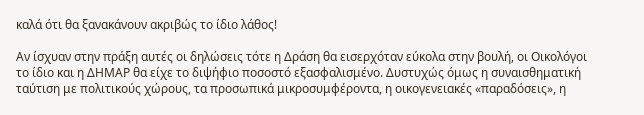καλά ότι θα ξανακάνουν ακριβώς το ίδιο λάθος!

Αν ίσχυαν στην πράξη αυτές οι δηλώσεις τότε η Δράση θα εισερχόταν εύκολα στην βουλή, οι Οικολόγοι το ίδιο και η ΔΗΜΑΡ θα είχε το διψήφιο ποσοστό εξασφαλισμένο. Δυστυχώς όμως η συναισθηματική ταύτιση με πολιτικούς χώρους, τα προσωπικά μικροσυμφέροντα, η οικογενειακές «παραδόσεις», η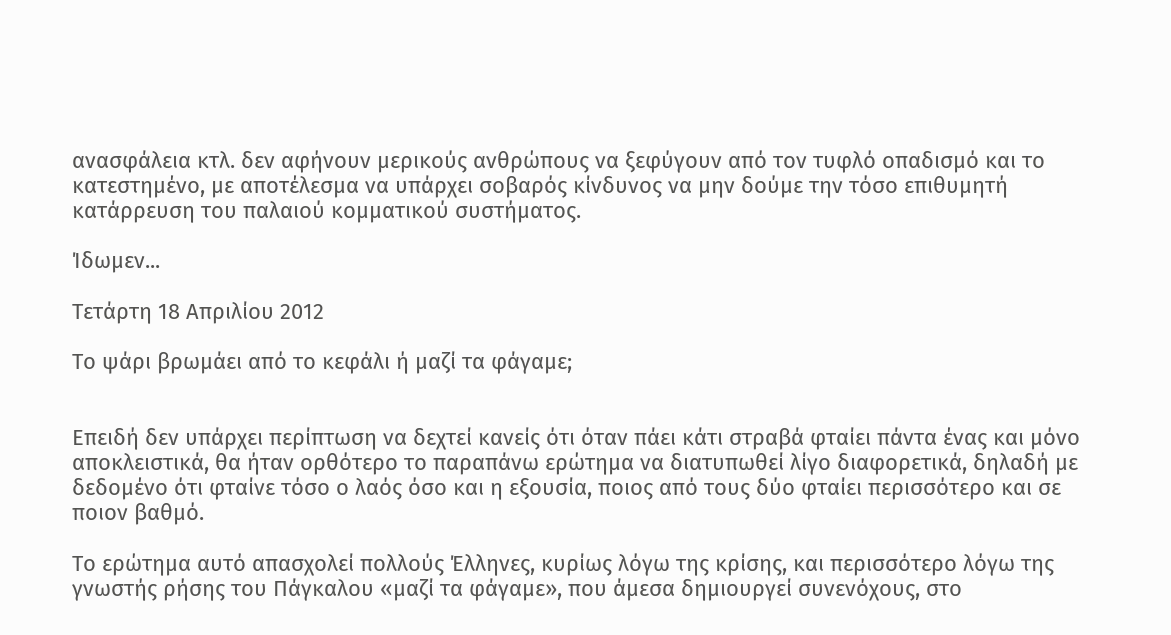ανασφάλεια κτλ. δεν αφήνουν μερικούς ανθρώπους να ξεφύγουν από τον τυφλό οπαδισμό και το κατεστημένο, με αποτέλεσμα να υπάρχει σοβαρός κίνδυνος να μην δούμε την τόσο επιθυμητή κατάρρευση του παλαιού κομματικού συστήματος.

Ίδωμεν...

Τετάρτη 18 Απριλίου 2012

Το ψάρι βρωμάει από το κεφάλι ή μαζί τα φάγαμε;


Επειδή δεν υπάρχει περίπτωση να δεχτεί κανείς ότι όταν πάει κάτι στραβά φταίει πάντα ένας και μόνο αποκλειστικά, θα ήταν ορθότερο το παραπάνω ερώτημα να διατυπωθεί λίγο διαφορετικά, δηλαδή με δεδομένο ότι φταίνε τόσο ο λαός όσο και η εξουσία, ποιος από τους δύο φταίει περισσότερο και σε ποιον βαθμό.

Το ερώτημα αυτό απασχολεί πολλούς Έλληνες, κυρίως λόγω της κρίσης, και περισσότερο λόγω της γνωστής ρήσης του Πάγκαλου «μαζί τα φάγαμε», που άμεσα δημιουργεί συνενόχους, στο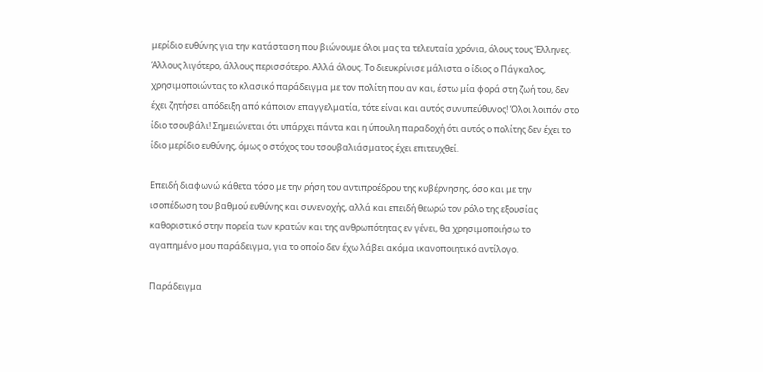μερίδιο ευθύνης για την κατάσταση που βιώνουμε όλοι μας τα τελευταία χρόνια, όλους τους Έλληνες. Άλλους λιγότερο, άλλους περισσότερο. Αλλά όλους. Το διευκρίνισε μάλιστα ο ίδιος ο Πάγκαλος, χρησιμοποιώντας το κλασικό παράδειγμα με τον πολίτη που αν και, έστω μία φορά στη ζωή του, δεν έχει ζητήσει απόδειξη από κάποιον επαγγελματία, τότε είναι και αυτός συνυπεύθυνος! Όλοι λοιπόν στο ίδιο τσουβάλι! Σημειώνεται ότι υπάρχει πάντα και η ύπουλη παραδοχή ότι αυτός ο πολίτης δεν έχει το ίδιο μερίδιο ευθύνης, όμως ο στόχος του τσουβαλιάσματος έχει επιτευχθεί.

Επειδή διαφωνώ κάθετα τόσο με την ρήση του αντιπροέδρου της κυβέρνησης, όσο και με την ισοπέδωση του βαθμού ευθύνης και συνενοχής, αλλά και επειδή θεωρώ τον ρόλο της εξουσίας καθοριστικό στην πορεία των κρατών και της ανθρωπότητας εν γένει, θα χρησιμοποιήσω το αγαπημένο μου παράδειγμα, για το οποίο δεν έχω λάβει ακόμα ικανοποιητικό αντίλογο.

Παράδειγμα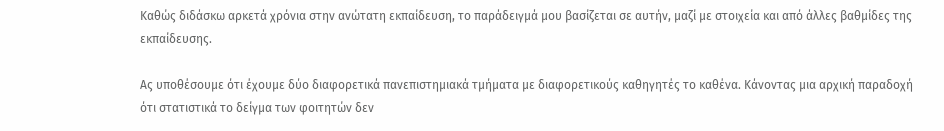Καθώς διδάσκω αρκετά χρόνια στην ανώτατη εκπαίδευση, το παράδειγμά μου βασίζεται σε αυτήν, μαζί με στοιχεία και από άλλες βαθμίδες της εκπαίδευσης.

Ας υποθέσουμε ότι έχουμε δύο διαφορετικά πανεπιστημιακά τμήματα με διαφορετικούς καθηγητές το καθένα. Κάνοντας μια αρχική παραδοχή ότι στατιστικά το δείγμα των φοιτητών δεν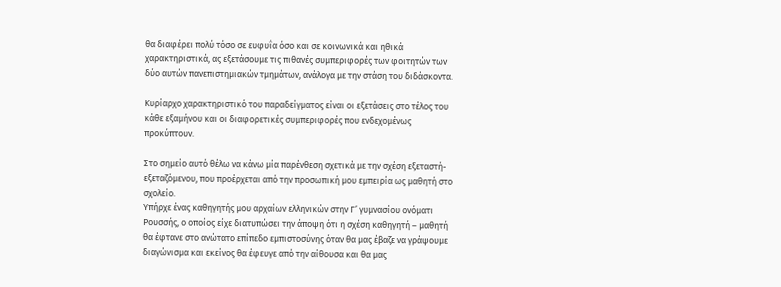θα διαφέρει πολύ τόσο σε ευφυΐα όσο και σε κοινωνικά και ηθικά χαρακτηριστικά, ας εξετάσουμε τις πιθανές συμπεριφορές των φοιτητών των δύο αυτών πανεπιστημιακών τμημάτων, ανάλογα με την στάση του διδάσκοντα.

Κυρίαρχο χαρακτηριστικό του παραδείγματος είναι οι εξετάσεις στο τέλος του κάθε εξαμήνου και οι διαφορετικές συμπεριφορές που ενδεχομένως προκύπτουν.

Στο σημείο αυτό θέλω να κάνω μία παρένθεση σχετικά με την σχέση εξεταστή- εξεταζόμενου, που προέρχεται από την προσωπική μου εμπειρία ως μαθητή στο σχολείο.
Υπήρχε ένας καθηγητής μου αρχαίων ελληνικών στην Γ’ γυμνασίου ονόματι Ρουσσής, ο οποίος είχε διατυπώσει την άποψη ότι η σχέση καθηγητή – μαθητή θα έφτανε στο ανώτατο επίπεδο εμπιστοσύνης όταν θα μας έβαζε να γράψουμε διαγώνισμα και εκείνος θα έφευγε από την αίθουσα και θα μας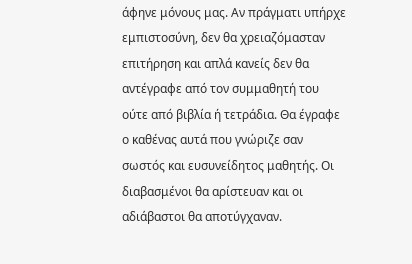άφηνε μόνους μας. Αν πράγματι υπήρχε εμπιστοσύνη, δεν θα χρειαζόμασταν επιτήρηση και απλά κανείς δεν θα αντέγραφε από τον συμμαθητή του ούτε από βιβλία ή τετράδια. Θα έγραφε ο καθένας αυτά που γνώριζε σαν σωστός και ευσυνείδητος μαθητής. Οι διαβασμένοι θα αρίστευαν και οι αδιάβαστοι θα αποτύγχαναν.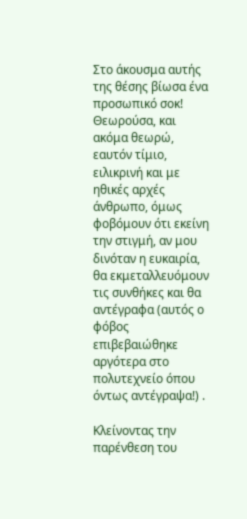Στο άκουσμα αυτής της θέσης βίωσα ένα προσωπικό σοκ! Θεωρούσα, και ακόμα θεωρώ, εαυτόν τίμιο, ειλικρινή και με ηθικές αρχές άνθρωπο, όμως φοβόμουν ότι εκείνη την στιγμή, αν μου δινόταν η ευκαιρία, θα εκμεταλλευόμουν τις συνθήκες και θα αντέγραφα (αυτός ο φόβος επιβεβαιώθηκε αργότερα στο πολυτεχνείο όπου όντως αντέγραψα!) .

Κλείνοντας την παρένθεση του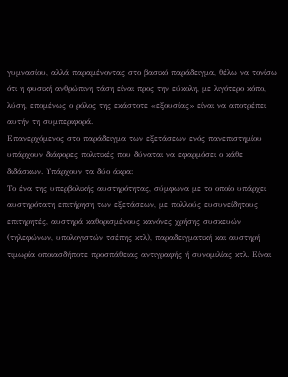γυμνασίου, αλλά παραμένοντας στο βασικό παράδειγμα, θέλω να τονίσω ότι η φυσική ανθρώπινη τάση είναι προς την εύκολη, με λιγότερο κόπο, λύση, επομένως ο ρόλος της εκάστοτε «εξουσίας» είναι να αποτρέπει αυτήν τη συμπεριφορά.
Επανερχόμενος στο παράδειγμα των εξετάσεων ενός πανεπιστημίου υπάρχουν διάφορες πολιτικές που δύναται να εφαρμόσει ο κάθε διδάσκων. Υπάρχουν τα δύο άκρα:
Το ένα της υπερβολικής αυστηρότητας, σύμφωνα με το οποίο υπάρχει αυστηρότατη επιτήρηση των εξετάσεων, με πολλούς ευσυνείδητους επιτηρητές, αυστηρά καθορισμένους κανόνες χρήσης συσκευών (τηλεφώνων, υπολογιστών τσέπης κτλ), παραδειγματική και αυστηρή τιμωρία οποιασδήποτε προσπάθειας αντιγραφής ή συνομιλίας κτλ. Είναι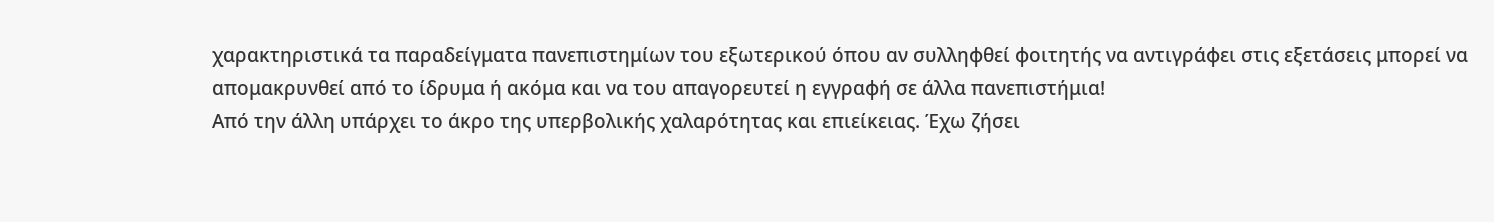χαρακτηριστικά τα παραδείγματα πανεπιστημίων του εξωτερικού όπου αν συλληφθεί φοιτητής να αντιγράφει στις εξετάσεις μπορεί να απομακρυνθεί από το ίδρυμα ή ακόμα και να του απαγορευτεί η εγγραφή σε άλλα πανεπιστήμια!
Από την άλλη υπάρχει το άκρο της υπερβολικής χαλαρότητας και επιείκειας. Έχω ζήσει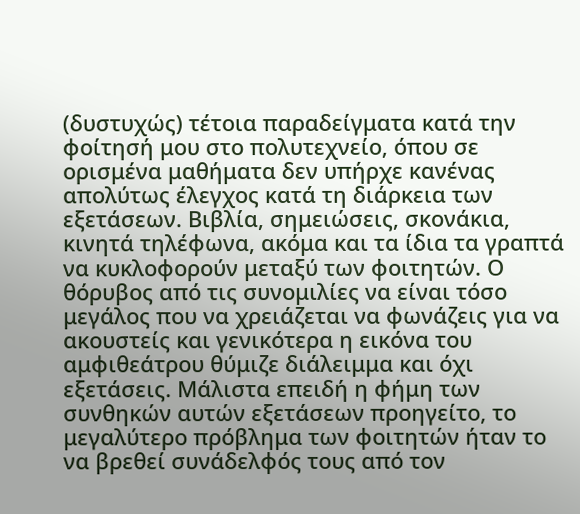(δυστυχώς) τέτοια παραδείγματα κατά την φοίτησή μου στο πολυτεχνείο, όπου σε ορισμένα μαθήματα δεν υπήρχε κανένας απολύτως έλεγχος κατά τη διάρκεια των εξετάσεων. Βιβλία, σημειώσεις, σκονάκια, κινητά τηλέφωνα, ακόμα και τα ίδια τα γραπτά να κυκλοφορούν μεταξύ των φοιτητών. Ο θόρυβος από τις συνομιλίες να είναι τόσο μεγάλος που να χρειάζεται να φωνάζεις για να ακουστείς και γενικότερα η εικόνα του αμφιθεάτρου θύμιζε διάλειμμα και όχι εξετάσεις. Μάλιστα επειδή η φήμη των συνθηκών αυτών εξετάσεων προηγείτο, το μεγαλύτερο πρόβλημα των φοιτητών ήταν το να βρεθεί συνάδελφός τους από τον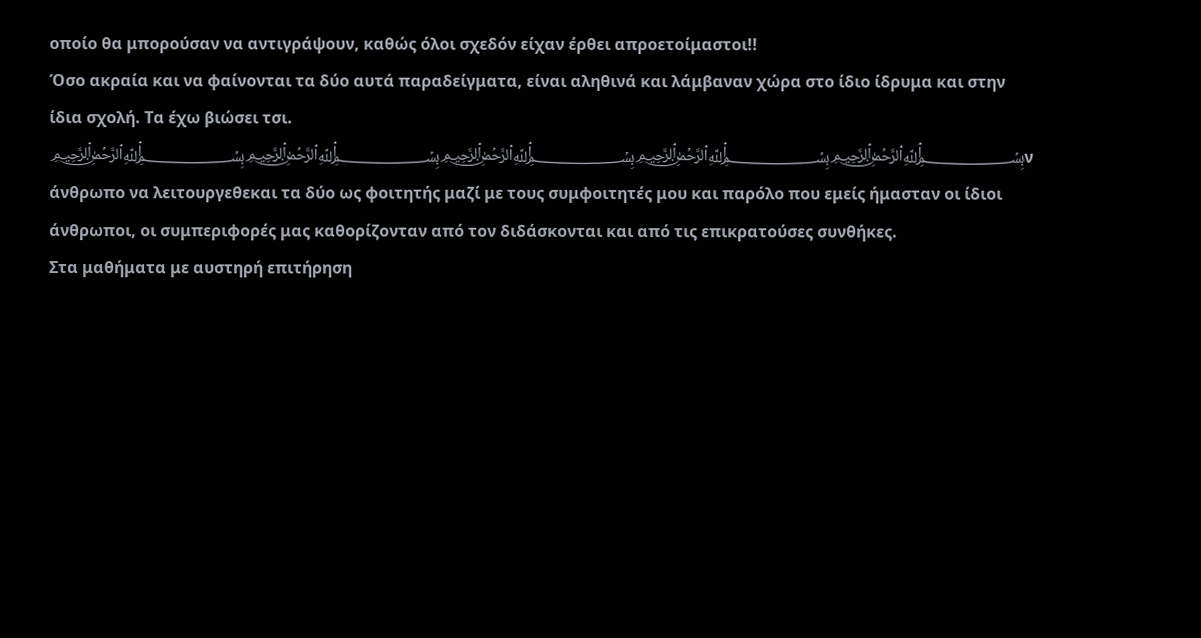οποίο θα μπορούσαν να αντιγράψουν, καθώς όλοι σχεδόν είχαν έρθει απροετοίμαστοι!!
Όσο ακραία και να φαίνονται τα δύο αυτά παραδείγματα, είναι αληθινά και λάμβαναν χώρα στο ίδιο ίδρυμα και στην ίδια σχολή. Τα έχω βιώσει τσι. ﷽﷽﷽﷽﷽ν άνθρωπο να λειτουργεθεκαι τα δύο ως φοιτητής μαζί με τους συμφοιτητές μου και παρόλο που εμείς ήμασταν οι ίδιοι άνθρωποι, οι συμπεριφορές μας καθορίζονταν από τον διδάσκονται και από τις επικρατούσες συνθήκες.
Στα μαθήματα με αυστηρή επιτήρηση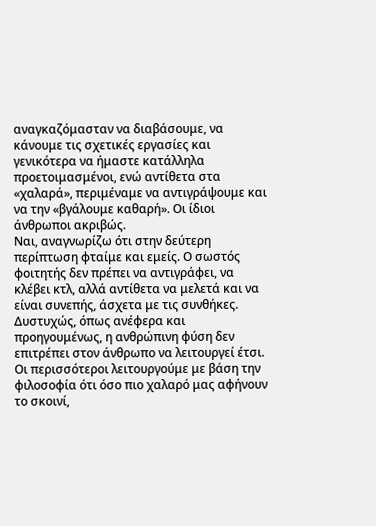αναγκαζόμασταν να διαβάσουμε, να κάνουμε τις σχετικές εργασίες και γενικότερα να ήμαστε κατάλληλα προετοιμασμένοι, ενώ αντίθετα στα «χαλαρά», περιμέναμε να αντιγράψουμε και να την «βγάλουμε καθαρή». Οι ίδιοι άνθρωποι ακριβώς.
Ναι, αναγνωρίζω ότι στην δεύτερη περίπτωση φταίμε και εμείς. Ο σωστός φοιτητής δεν πρέπει να αντιγράφει, να κλέβει κτλ, αλλά αντίθετα να μελετά και να είναι συνεπής, άσχετα με τις συνθήκες. Δυστυχώς, όπως ανέφερα και προηγουμένως, η ανθρώπινη φύση δεν επιτρέπει στον άνθρωπο να λειτουργεί έτσι. Οι περισσότεροι λειτουργούμε με βάση την φιλοσοφία ότι όσο πιο χαλαρό μας αφήνουν το σκοινί,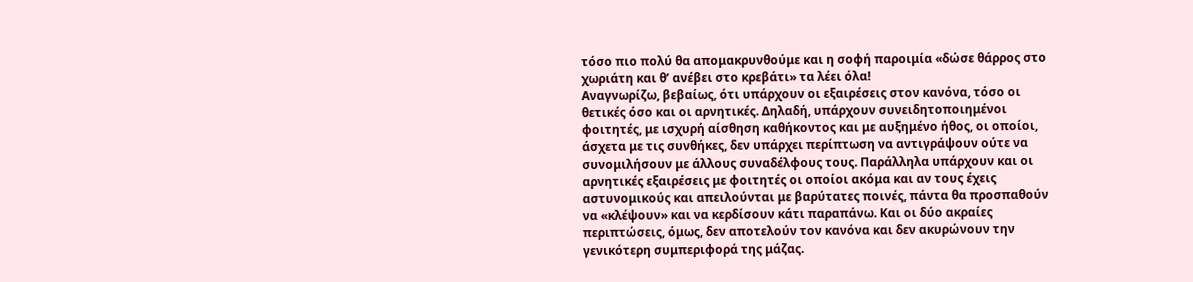τόσο πιο πολύ θα απομακρυνθούμε και η σοφή παροιμία «δώσε θάρρος στο χωριάτη και θ’ ανέβει στο κρεβάτι» τα λέει όλα!
Αναγνωρίζω, βεβαίως, ότι υπάρχουν οι εξαιρέσεις στον κανόνα, τόσο οι θετικές όσο και οι αρνητικές. Δηλαδή, υπάρχουν συνειδητοποιημένοι φοιτητές, με ισχυρή αίσθηση καθήκοντος και με αυξημένο ήθος, οι οποίοι, άσχετα με τις συνθήκες, δεν υπάρχει περίπτωση να αντιγράψουν ούτε να συνομιλήσουν με άλλους συναδέλφους τους. Παράλληλα υπάρχουν και οι αρνητικές εξαιρέσεις με φοιτητές οι οποίοι ακόμα και αν τους έχεις αστυνομικούς και απειλούνται με βαρύτατες ποινές, πάντα θα προσπαθούν να «κλέψουν» και να κερδίσουν κάτι παραπάνω. Και οι δύο ακραίες περιπτώσεις, όμως, δεν αποτελούν τον κανόνα και δεν ακυρώνουν την γενικότερη συμπεριφορά της μάζας.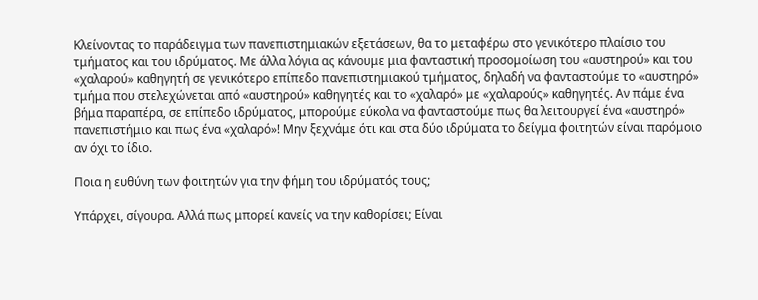Κλείνοντας το παράδειγμα των πανεπιστημιακών εξετάσεων, θα το μεταφέρω στο γενικότερο πλαίσιο του τμήματος και του ιδρύματος. Με άλλα λόγια ας κάνουμε μια φανταστική προσομοίωση του «αυστηρού» και του «χαλαρού» καθηγητή σε γενικότερο επίπεδο πανεπιστημιακού τμήματος, δηλαδή να φανταστούμε το «αυστηρό» τμήμα που στελεχώνεται από «αυστηρού» καθηγητές και το «χαλαρό» με «χαλαρούς» καθηγητές. Αν πάμε ένα βήμα παραπέρα, σε επίπεδο ιδρύματος, μπορούμε εύκολα να φανταστούμε πως θα λειτουργεί ένα «αυστηρό» πανεπιστήμιο και πως ένα «χαλαρό»! Μην ξεχνάμε ότι και στα δύο ιδρύματα το δείγμα φοιτητών είναι παρόμοιο αν όχι το ίδιο.

Ποια η ευθύνη των φοιτητών για την φήμη του ιδρύματός τους;

Υπάρχει, σίγουρα. Αλλά πως μπορεί κανείς να την καθορίσει; Είναι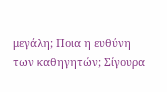μεγάλη; Ποια η ευθύνη των καθηγητών; Σίγουρα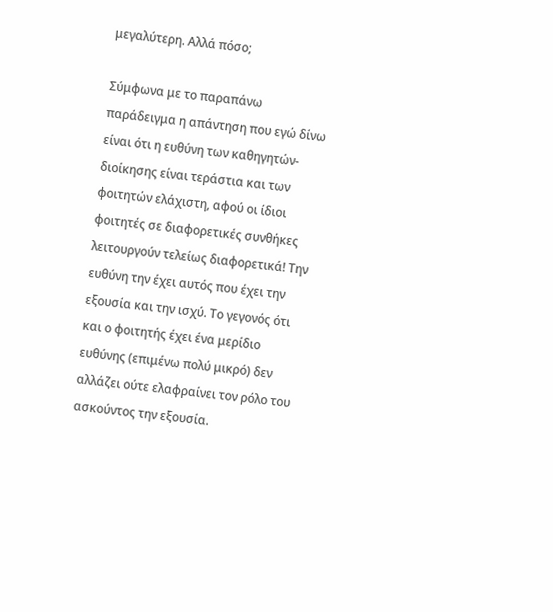μεγαλύτερη. Αλλά πόσο;

Σύμφωνα με το παραπάνω παράδειγμα η απάντηση που εγώ δίνω είναι ότι η ευθύνη των καθηγητών-διοίκησης είναι τεράστια και των φοιτητών ελάχιστη, αφού οι ίδιοι φοιτητές σε διαφορετικές συνθήκες λειτουργούν τελείως διαφορετικά! Την ευθύνη την έχει αυτός που έχει την εξουσία και την ισχύ. Το γεγονός ότι και ο φοιτητής έχει ένα μερίδιο ευθύνης (επιμένω πολύ μικρό) δεν αλλάζει ούτε ελαφραίνει τον ρόλο του ασκούντος την εξουσία.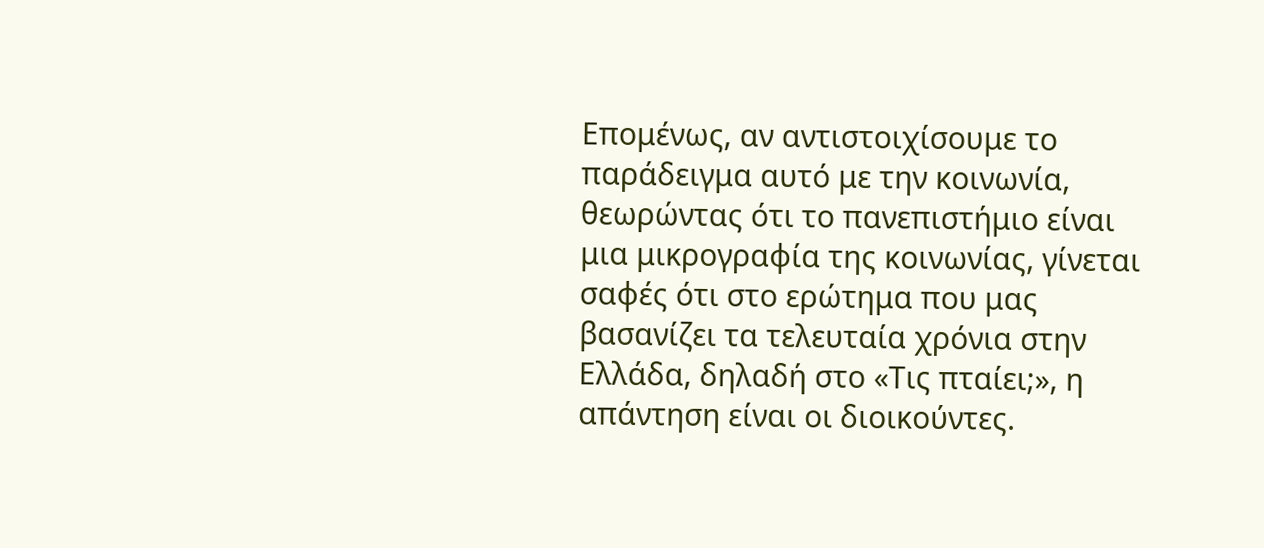Επομένως, αν αντιστοιχίσουμε το παράδειγμα αυτό με την κοινωνία, θεωρώντας ότι το πανεπιστήμιο είναι μια μικρογραφία της κοινωνίας, γίνεται σαφές ότι στο ερώτημα που μας βασανίζει τα τελευταία χρόνια στην Ελλάδα, δηλαδή στο «Τις πταίει;», η απάντηση είναι οι διοικούντες.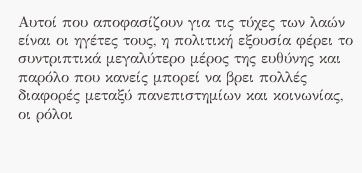Αυτοί που αποφασίζουν για τις τύχες των λαών είναι οι ηγέτες τους, η πολιτική εξουσία φέρει το συντριπτικά μεγαλύτερο μέρος της ευθύνης και παρόλο που κανείς μπορεί να βρει πολλές διαφορές μεταξύ πανεπιστημίων και κοινωνίας, οι ρόλοι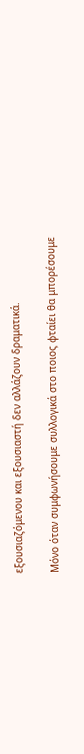εξουσιαζόμενου και εξουσιαστή δεν αλλάζουν δραματικά.

Μόνο όταν συμφωνήσουμε συλλογικά στο ποιος φταίει θα μπορέσουμε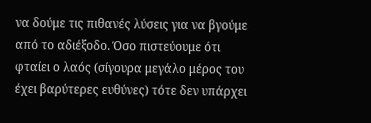να δούμε τις πιθανές λύσεις για να βγούμε από το αδιέξοδο. Όσο πιστεύουμε ότι φταίει ο λαός (σίγουρα μεγάλο μέρος του έχει βαρύτερες ευθύνες) τότε δεν υπάρχει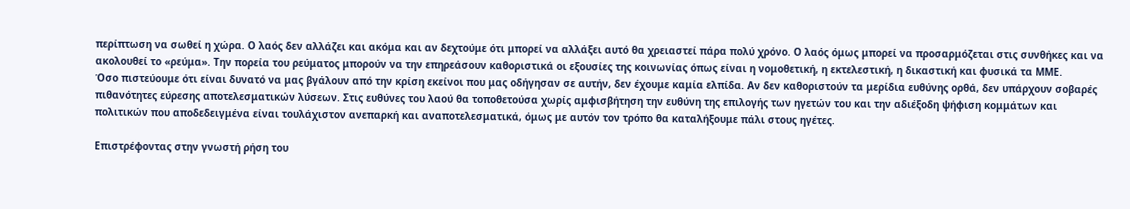περίπτωση να σωθεί η χώρα. Ο λαός δεν αλλάζει και ακόμα και αν δεχτούμε ότι μπορεί να αλλάξει αυτό θα χρειαστεί πάρα πολύ χρόνο. Ο λαός όμως μπορεί να προσαρμόζεται στις συνθήκες και να ακολουθεί το «ρεύμα». Την πορεία του ρεύματος μπορούν να την επηρεάσουν καθοριστικά οι εξουσίες της κοινωνίας όπως είναι η νομοθετική, η εκτελεστική, η δικαστική και φυσικά τα ΜΜΕ.
Όσο πιστεύουμε ότι είναι δυνατό να μας βγάλουν από την κρίση εκείνοι που μας οδήγησαν σε αυτήν, δεν έχουμε καμία ελπίδα. Αν δεν καθοριστούν τα μερίδια ευθύνης ορθά, δεν υπάρχουν σοβαρές πιθανότητες εύρεσης αποτελεσματικών λύσεων. Στις ευθύνες του λαού θα τοποθετούσα χωρίς αμφισβήτηση την ευθύνη της επιλογής των ηγετών του και την αδιέξοδη ψήφιση κομμάτων και πολιτικών που αποδεδειγμένα είναι τουλάχιστον ανεπαρκή και αναποτελεσματικά, όμως με αυτόν τον τρόπο θα καταλήξουμε πάλι στους ηγέτες.

Επιστρέφοντας στην γνωστή ρήση του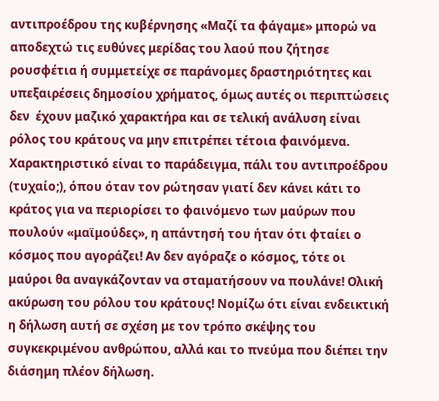αντιπροέδρου της κυβέρνησης «Μαζί τα φάγαμε» μπορώ να αποδεχτώ τις ευθύνες μερίδας του λαού που ζήτησε ρουσφέτια ή συμμετείχε σε παράνομες δραστηριότητες και υπεξαιρέσεις δημοσίου χρήματος, όμως αυτές οι περιπτώσεις δεν  έχουν μαζικό χαρακτήρα και σε τελική ανάλυση είναι ρόλος του κράτους να μην επιτρέπει τέτοια φαινόμενα.
Χαρακτηριστικό είναι το παράδειγμα, πάλι του αντιπροέδρου (τυχαίο;), όπου όταν τον ρώτησαν γιατί δεν κάνει κάτι το κράτος για να περιορίσει το φαινόμενο των μαύρων που πουλούν «μαϊμούδες», η απάντησή του ήταν ότι φταίει ο κόσμος που αγοράζει! Αν δεν αγόραζε ο κόσμος, τότε οι μαύροι θα αναγκάζονταν να σταματήσουν να πουλάνε! Ολική ακύρωση του ρόλου του κράτους! Νομίζω ότι είναι ενδεικτική η δήλωση αυτή σε σχέση με τον τρόπο σκέψης του συγκεκριμένου ανθρώπου, αλλά και το πνεύμα που διέπει την διάσημη πλέον δήλωση.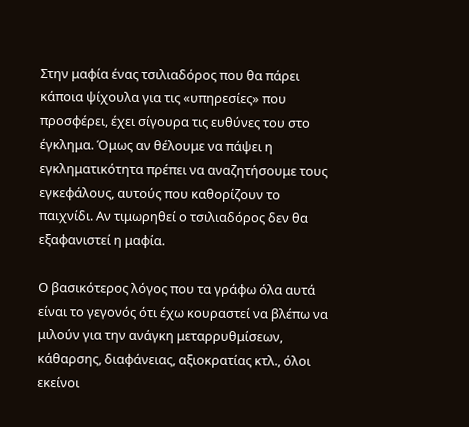Στην μαφία ένας τσιλιαδόρος που θα πάρει κάποια ψίχουλα για τις «υπηρεσίες» που προσφέρει, έχει σίγουρα τις ευθύνες του στο έγκλημα. Όμως αν θέλουμε να πάψει η εγκληματικότητα πρέπει να αναζητήσουμε τους εγκεφάλους, αυτούς που καθορίζουν το παιχνίδι. Αν τιμωρηθεί ο τσιλιαδόρος δεν θα εξαφανιστεί η μαφία.

Ο βασικότερος λόγος που τα γράφω όλα αυτά είναι το γεγονός ότι έχω κουραστεί να βλέπω να μιλούν για την ανάγκη μεταρρυθμίσεων, κάθαρσης, διαφάνειας, αξιοκρατίας κτλ., όλοι εκείνοι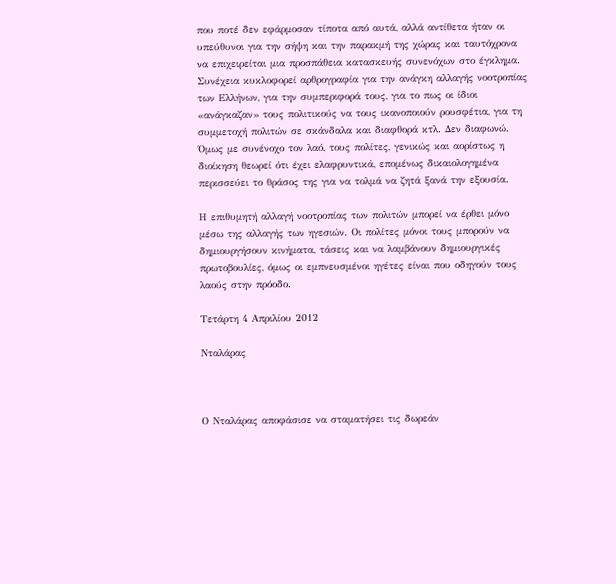που ποτέ δεν εφάρμοσαν τίποτα από αυτά, αλλά αντίθετα ήταν οι υπεύθυνοι για την σήψη και την παρακμή της χώρας και ταυτόχρονα να επιχειρείται μια προσπάθεια κατασκευής συνενόχων στο έγκλημα. Συνέχεια κυκλοφορεί αρθρογραφία για την ανάγκη αλλαγής νοοτροπίας των Ελλήνων, για την συμπεριφορά τους, για το πως οι ίδιοι «ανάγκαζαν» τους πολιτικούς να τους ικανοποιούν ρουσφέτια, για τη συμμετοχή πολιτών σε σκάνδαλα και διαφθορά κτλ. Δεν διαφωνώ. Όμως με συνένοχο τον λαό, τους πολίτες, γενικώς και αορίστως η διοίκηση θεωρεί ότι έχει ελαφρυντικά, επομένως δικαιολογημένα περισσεύει το θράσος της για να τολμά να ζητά ξανά την εξουσία.

Η επιθυμητή αλλαγή νοοτροπίας των πολιτών μπορεί να έρθει μόνο μέσω της αλλαγής των ηγεσιών. Οι πολίτες μόνοι τους μπορούν να δημιουργήσουν κινήματα, τάσεις και να λαμβάνουν δημιουργικές πρωτοβουλίες, όμως οι εμπνευσμένοι ηγέτες είναι που οδηγούν τους λαούς στην πρόοδο.

Τετάρτη 4 Απριλίου 2012

Νταλάρας



Ο Νταλάρας αποφάσισε να σταματήσει τις δωρεάν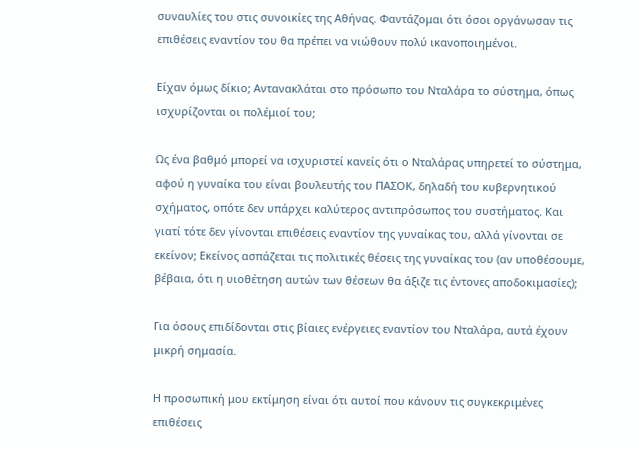συναυλίες του στις συνοικίες της Αθήνας. Φαντάζομαι ότι όσοι οργάνωσαν τις επιθέσεις εναντίον του θα πρέπει να νιώθουν πολύ ικανοποιημένοι.

Είχαν όμως δίκιο; Αντανακλάται στο πρόσωπο του Νταλάρα το σύστημα, όπως ισχυρίζονται οι πολέμιοί του;

Ως ένα βαθμό μπορεί να ισχυριστεί κανείς ότι ο Νταλάρας υπηρετεί το σύστημα, αφού η γυναίκα του είναι βουλευτής του ΠΑΣΟΚ, δηλαδή του κυβερνητικού σχήματος, οπότε δεν υπάρχει καλύτερος αντιπρόσωπος του συστήματος. Και γιατί τότε δεν γίνονται επιθέσεις εναντίον της γυναίκας του, αλλά γίνονται σε εκείνον; Εκείνος ασπάζεται τις πολιτικές θέσεις της γυναίκας του (αν υποθέσουμε, βέβαια, ότι η υιοθέτηση αυτών των θέσεων θα άξιζε τις έντονες αποδοκιμασίες);

Για όσους επιδίδονται στις βίαιες ενέργειες εναντίον του Νταλάρα, αυτά έχουν μικρή σημασία.

Η προσωπική μου εκτίμηση είναι ότι αυτοί που κάνουν τις συγκεκριμένες επιθέσεις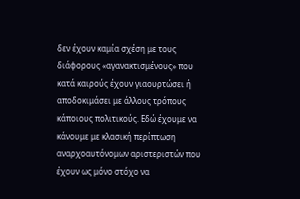δεν έχουν καμία σχέση με τους διάφορους «αγανακτισμένους» που κατά καιρούς έχουν γιαουρτώσει ή αποδοκιμάσει με άλλους τρόπους κάποιους πολιτικούς. Εδώ έχουμε να κάνουμε με κλασική περίπτωση αναρχοαυτόνομων αριστεριστών που έχουν ως μόνο στόχο να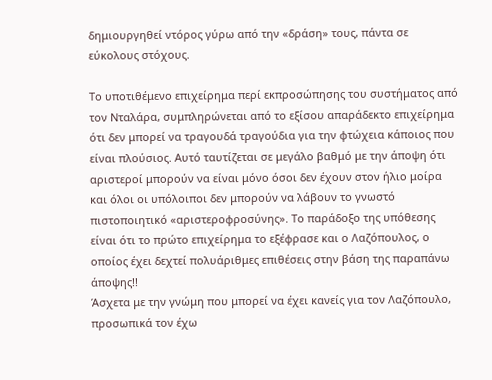δημιουργηθεί ντόρος γύρω από την «δράση» τους, πάντα σε εύκολους στόχους.

Το υποτιθέμενο επιχείρημα περί εκπροσώπησης του συστήματος από τον Νταλάρα, συμπληρώνεται από το εξίσου απαράδεκτο επιχείρημα ότι δεν μπορεί να τραγουδά τραγούδια για την φτώχεια κάποιος που είναι πλούσιος. Αυτό ταυτίζεται σε μεγάλο βαθμό με την άποψη ότι αριστεροί μπορούν να είναι μόνο όσοι δεν έχουν στον ήλιο μοίρα και όλοι οι υπόλοιποι δεν μπορούν να λάβουν το γνωστό πιστοποιητικό «αριστεροφροσύνης». Το παράδοξο της υπόθεσης είναι ότι το πρώτο επιχείρημα το εξέφρασε και ο Λαζόπουλος, ο οποίος έχει δεχτεί πολυάριθμες επιθέσεις στην βάση της παραπάνω άποψης!!
Άσχετα με την γνώμη που μπορεί να έχει κανείς για τον Λαζόπουλο, προσωπικά τον έχω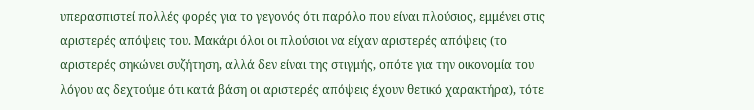υπερασπιστεί πολλές φορές για το γεγονός ότι παρόλο που είναι πλούσιος, εμμένει στις αριστερές απόψεις του. Μακάρι όλοι οι πλούσιοι να είχαν αριστερές απόψεις (το αριστερές σηκώνει συζήτηση, αλλά δεν είναι της στιγμής, οπότε για την οικονομία του λόγου ας δεχτούμε ότι κατά βάση οι αριστερές απόψεις έχουν θετικό χαρακτήρα), τότε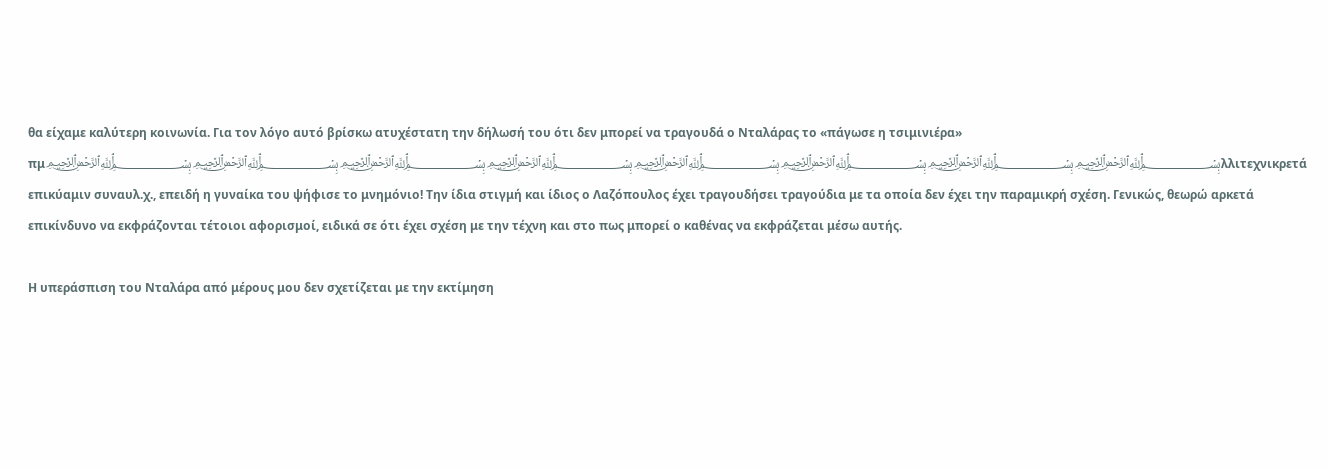θα είχαμε καλύτερη κοινωνία. Για τον λόγο αυτό βρίσκω ατυχέστατη την δήλωσή του ότι δεν μπορεί να τραγουδά ο Νταλάρας το «πάγωσε η τσιμινιέρα» πμ﷽﷽﷽﷽﷽﷽﷽﷽λλιτεχνικρετά επικύαμιν συναυλ.χ., επειδή η γυναίκα του ψήφισε το μνημόνιο! Την ίδια στιγμή και ίδιος ο Λαζόπουλος έχει τραγουδήσει τραγούδια με τα οποία δεν έχει την παραμικρή σχέση. Γενικώς, θεωρώ αρκετά επικίνδυνο να εκφράζονται τέτοιοι αφορισμοί, ειδικά σε ότι έχει σχέση με την τέχνη και στο πως μπορεί ο καθένας να εκφράζεται μέσω αυτής.

Η υπεράσπιση του Νταλάρα από μέρους μου δεν σχετίζεται με την εκτίμηση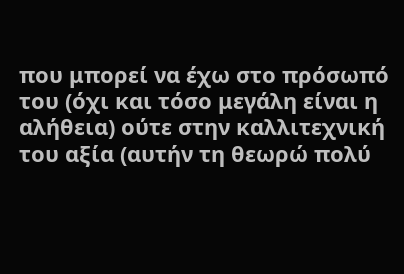που μπορεί να έχω στο πρόσωπό του (όχι και τόσο μεγάλη είναι η αλήθεια) ούτε στην καλλιτεχνική του αξία (αυτήν τη θεωρώ πολύ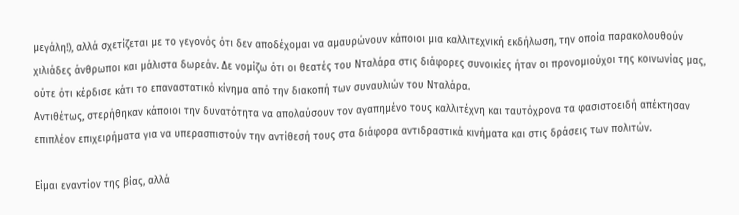μεγάλη!), αλλά σχετίζεται με το γεγονός ότι δεν αποδέχομαι να αμαυρώνουν κάποιοι μια καλλιτεχνική εκδήλωση, την οποία παρακολουθούν χιλιάδες άνθρωποι και μάλιστα δωρεάν. Δε νομίζω ότι οι θεατές του Νταλάρα στις διάφορες συνοικίες ήταν οι προνομιούχοι της κοινωνίας μας, ούτε ότι κέρδισε κάτι το επαναστατικό κίνημα από την διακοπή των συναυλιών του Νταλάρα.
Αντιθέτως, στερήθηκαν κάποιοι την δυνατότητα να απολαύσουν τον αγαπημένο τους καλλιτέχνη και ταυτόχρονα τα φασιστοειδή απέκτησαν επιπλέον επιχειρήματα για να υπερασπιστούν την αντίθεσή τους στα διάφορα αντιδραστικά κινήματα και στις δράσεις των πολιτών.

Είμαι εναντίον της βίας, αλλά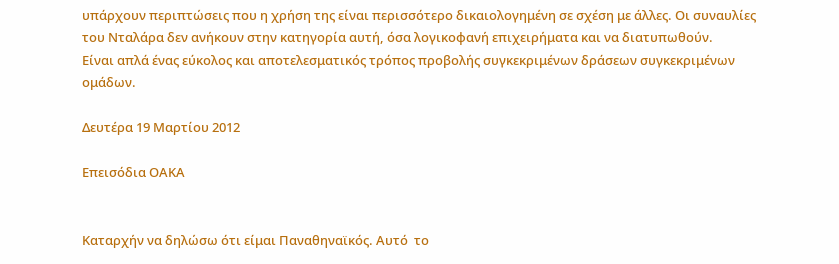υπάρχουν περιπτώσεις που η χρήση της είναι περισσότερο δικαιολογημένη σε σχέση με άλλες. Οι συναυλίες του Νταλάρα δεν ανήκουν στην κατηγορία αυτή, όσα λογικοφανή επιχειρήματα και να διατυπωθούν.
Είναι απλά ένας εύκολος και αποτελεσματικός τρόπος προβολής συγκεκριμένων δράσεων συγκεκριμένων ομάδων.

Δευτέρα 19 Μαρτίου 2012

Επεισόδια ΟΑΚΑ


Καταρχήν να δηλώσω ότι είμαι Παναθηναϊκός. Αυτό  το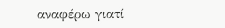αναφέρω γιατί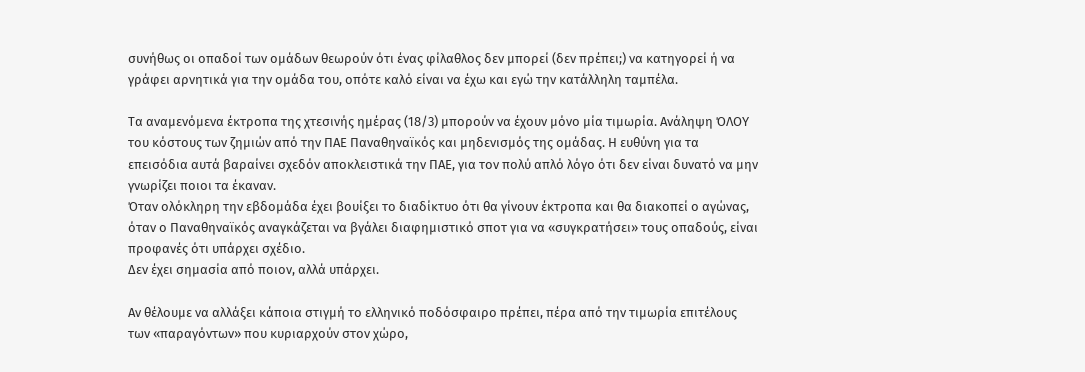συνήθως οι οπαδοί των ομάδων θεωρούν ότι ένας φίλαθλος δεν μπορεί (δεν πρέπει;) να κατηγορεί ή να γράφει αρνητικά για την ομάδα του, οπότε καλό είναι να έχω και εγώ την κατάλληλη ταμπέλα.

Τα αναμενόμενα έκτροπα της χτεσινής ημέρας (18/3) μπορούν να έχουν μόνο μία τιμωρία. Ανάληψη ΌΛΟΥ του κόστους των ζημιών από την ΠΑΕ Παναθηναϊκός και μηδενισμός της ομάδας. Η ευθύνη για τα επεισόδια αυτά βαραίνει σχεδόν αποκλειστικά την ΠΑΕ, για τον πολύ απλό λόγο ότι δεν είναι δυνατό να μην γνωρίζει ποιοι τα έκαναν.
Όταν ολόκληρη την εβδομάδα έχει βουίξει το διαδίκτυο ότι θα γίνουν έκτροπα και θα διακοπεί ο αγώνας, όταν ο Παναθηναϊκός αναγκάζεται να βγάλει διαφημιστικό σποτ για να «συγκρατήσει» τους οπαδούς, είναι προφανές ότι υπάρχει σχέδιο.
Δεν έχει σημασία από ποιον, αλλά υπάρχει.

Αν θέλουμε να αλλάξει κάποια στιγμή το ελληνικό ποδόσφαιρο πρέπει, πέρα από την τιμωρία επιτέλους των «παραγόντων» που κυριαρχούν στον χώρο,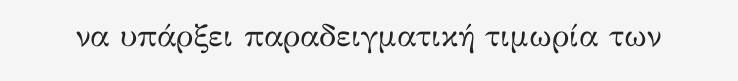να υπάρξει παραδειγματική τιμωρία των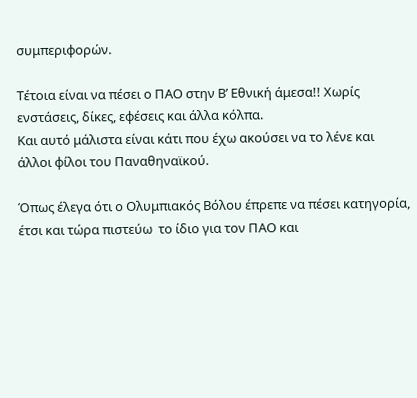συμπεριφορών.

Τέτοια είναι να πέσει ο ΠΑΟ στην Β’ Εθνική άμεσα!! Χωρίς ενστάσεις, δίκες, εφέσεις και άλλα κόλπα.
Και αυτό μάλιστα είναι κάτι που έχω ακούσει να το λένε και άλλοι φίλοι του Παναθηναϊκού.

Όπως έλεγα ότι ο Ολυμπιακός Βόλου έπρεπε να πέσει κατηγορία, έτσι και τώρα πιστεύω  το ίδιο για τον ΠΑΟ και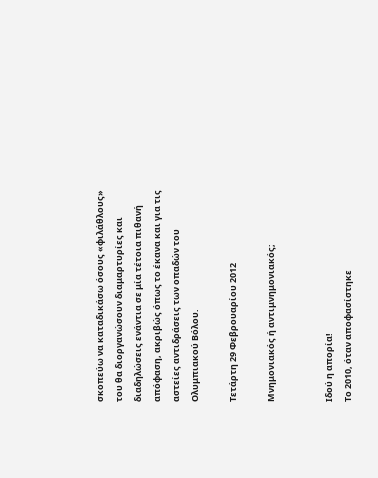σκοπεύω να καταδικάσω όσους «φιλάθλους» του θα διοργανώσουν διαμαρτυρίες και διαδηλώσεις ενάντια σε μία τέτοια πιθανή απόφαση, ακριβώς όπως το έκανα και για τις αστείες αντιδράσεις των οπαδών του Ολυμπιακού Βόλου.

Τετάρτη 29 Φεβρουαρίου 2012

Μνημονιακός ή αντιμνημονιακός;


Ιδού η απορία!
Το 2010, όταν αποφασίστηκε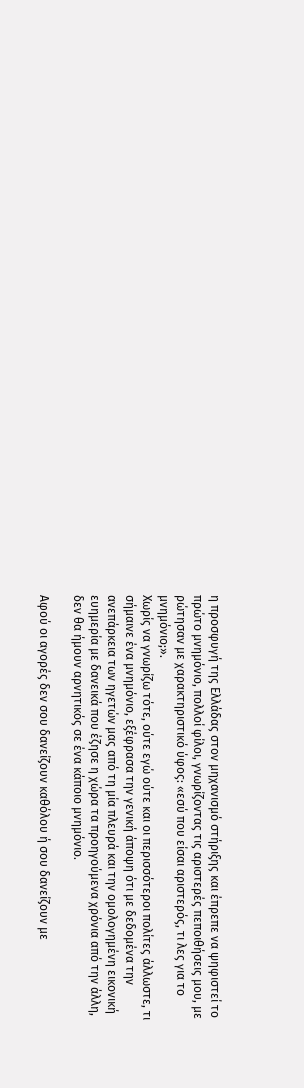η προσφυγή της Ελλάδας στον μηχανισμό στήριξης και έπρεπε να ψηφιστεί το πρώτο μνημόνιο, πολλοί φίλοι, γνωρίζοντας τις αριστερές πεποιθήσεις μου, με ρώτησαν με χαρακτηριστικό ύφος: «εσύ που είσαι αριστερός, τι λες για το μνημόνιο;».
Χωρίς να γνωρίζω τότε, ούτε εγώ ούτε και οι περισσότεροι πολίτες άλλωστε, τι σήμαινε ένα μνημόνιο, εξέφρασα την γενική άποψη ότι με δεδομένα την ανεπάρκεια των ηγετών μας από τη μία πλευρά και την ομολογημένη εικονική ευημερία με δανεικά που έζησε η χώρα τα προηγούμενα χρόνια από την άλλη, δεν θα ήμουν αρνητικός σε ένα κάποιο μνημόνιο.

Αφού οι αγορές δεν σου δανείζουν καθόλου ή σου δανείζουν με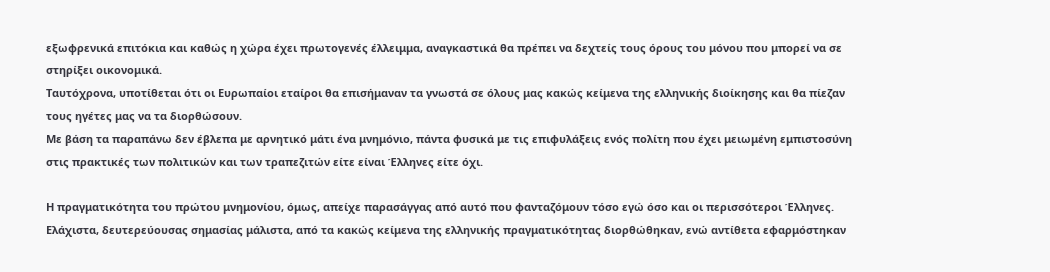εξωφρενικά επιτόκια και καθώς η χώρα έχει πρωτογενές έλλειμμα, αναγκαστικά θα πρέπει να δεχτείς τους όρους του μόνου που μπορεί να σε στηρίξει οικονομικά.
Ταυτόχρονα, υποτίθεται ότι οι Ευρωπαίοι εταίροι θα επισήμαναν τα γνωστά σε όλους μας κακώς κείμενα της ελληνικής διοίκησης και θα πίεζαν τους ηγέτες μας να τα διορθώσουν.
Με βάση τα παραπάνω δεν έβλεπα με αρνητικό μάτι ένα μνημόνιο, πάντα φυσικά με τις επιφυλάξεις ενός πολίτη που έχει μειωμένη εμπιστοσύνη στις πρακτικές των πολιτικών και των τραπεζιτών είτε είναι Έλληνες είτε όχι.

Η πραγματικότητα του πρώτου μνημονίου, όμως, απείχε παρασάγγας από αυτό που φανταζόμουν τόσο εγώ όσο και οι περισσότεροι Έλληνες. Ελάχιστα, δευτερεύουσας σημασίας μάλιστα, από τα κακώς κείμενα της ελληνικής πραγματικότητας διορθώθηκαν, ενώ αντίθετα εφαρμόστηκαν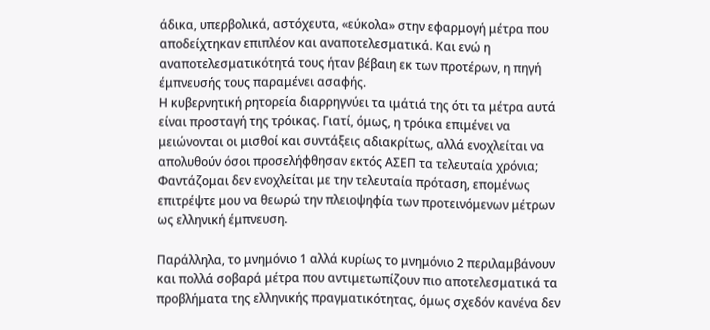άδικα, υπερβολικά, αστόχευτα, «εύκολα» στην εφαρμογή μέτρα που αποδείχτηκαν επιπλέον και αναποτελεσματικά. Και ενώ η αναποτελεσματικότητά τους ήταν βέβαιη εκ των προτέρων, η πηγή έμπνευσής τους παραμένει ασαφής.
Η κυβερνητική ρητορεία διαρρηγνύει τα ιμάτιά της ότι τα μέτρα αυτά είναι προσταγή της τρόικας. Γιατί, όμως, η τρόικα επιμένει να μειώνονται οι μισθοί και συντάξεις αδιακρίτως, αλλά ενοχλείται να απολυθούν όσοι προσελήφθησαν εκτός ΑΣΕΠ τα τελευταία χρόνια; Φαντάζομαι δεν ενοχλείται με την τελευταία πρόταση, επομένως επιτρέψτε μου να θεωρώ την πλειοψηφία των προτεινόμενων μέτρων ως ελληνική έμπνευση.

Παράλληλα, το μνημόνιο 1 αλλά κυρίως το μνημόνιο 2 περιλαμβάνουν και πολλά σοβαρά μέτρα που αντιμετωπίζουν πιο αποτελεσματικά τα προβλήματα της ελληνικής πραγματικότητας, όμως σχεδόν κανένα δεν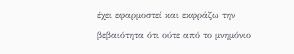έχει εφαρμοστεί και εκφράζω την βεβαιότητα ότι ούτε από το μνημόνιο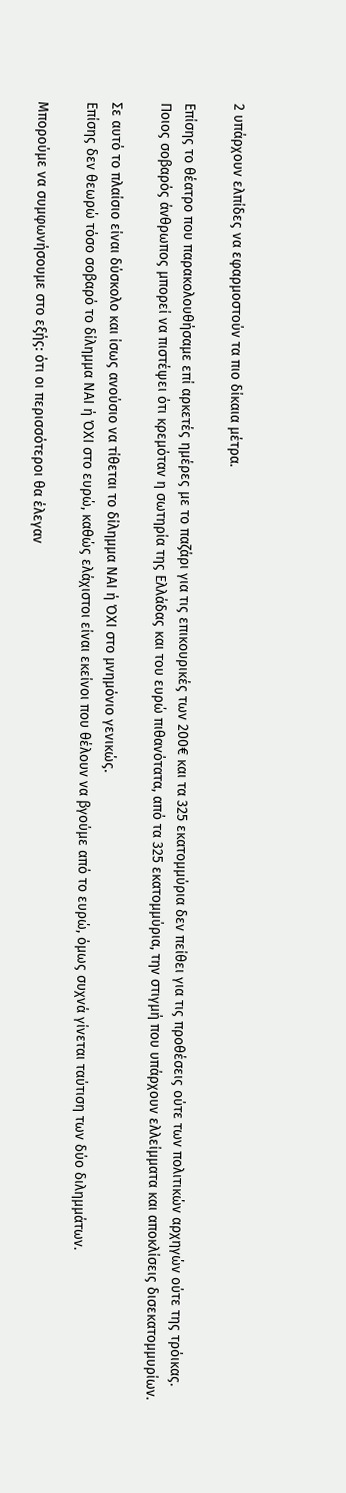2 υπάρχουν ελπίδες να εφαρμοστούν τα πιο δίκαια μέτρα.

Επίσης το θέατρο που παρακολουθήσαμε επί αρκετές ημέρες με το παζάρι για τις επικουρικές των 200€ και τα 325 εκατομμύρια δεν πείθει για τις προθέσεις ούτε των πολιτικών αρχηγών ούτε της τρόικας. Ποιος σοβαρός άνθρωπος μπορεί να πιστέψει ότι κρεμόταν η σωτηρία της Ελλάδας και του ευρώ πιθανότατα, από τα 325 εκατομμύρια, την στιγμή που υπάρχουν ελλείμματα και αποκλίσεις δισεκατομμυρίων.

Σε αυτό το πλαίσιο είναι δύσκολο και ίσως ανούσιο να τίθεται το δίλημμα ΝΑΙ ή ΌΧΙ στο μνημόνιο γενικώς.
Επίσης δεν θεωρώ τόσο σοβαρό το δίλημμα ΝΑΙ ή ΌΧΙ στο ευρώ, καθώς ελάχιστοι είναι εκείνοι που θέλουν να βγούμε από το ευρώ, όμως συχνά γίνεται ταύτιση των δύο διλημμάτων.

Μπορούμε να συμφωνήσουμε στο εξής: ότι οι περισσότεροι θα έλεγαν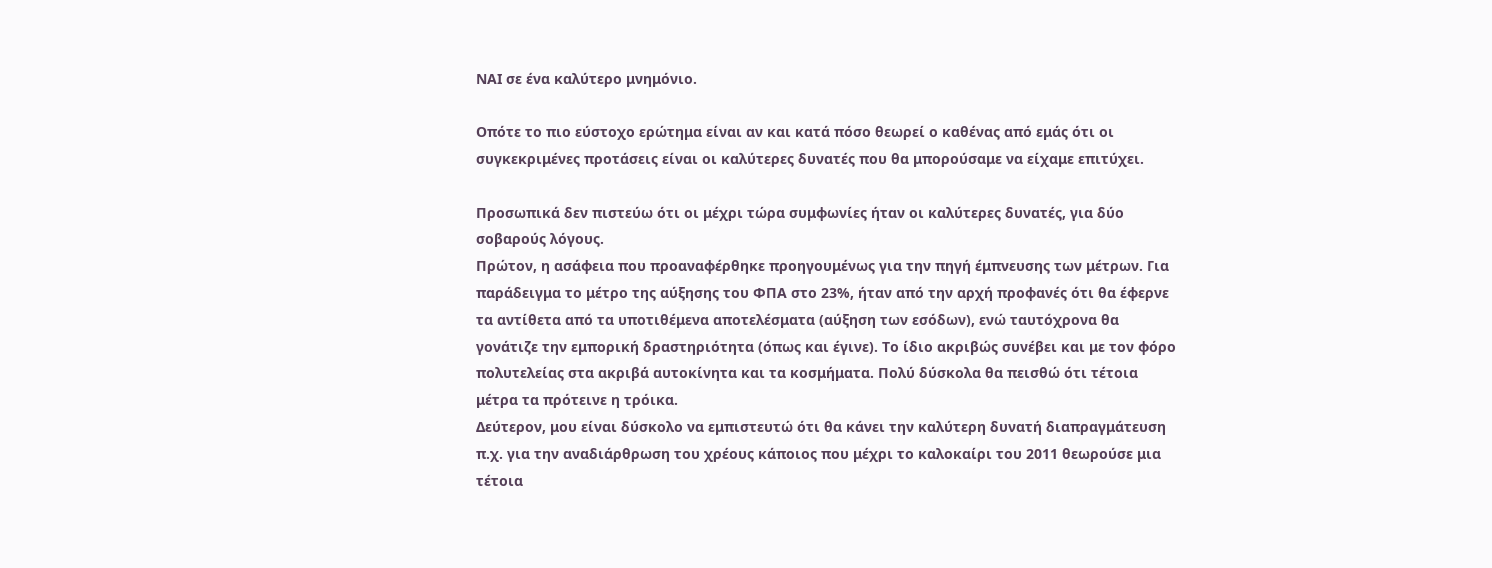ΝΑΙ σε ένα καλύτερο μνημόνιο.

Οπότε το πιο εύστοχο ερώτημα είναι αν και κατά πόσο θεωρεί ο καθένας από εμάς ότι οι συγκεκριμένες προτάσεις είναι οι καλύτερες δυνατές που θα μπορούσαμε να είχαμε επιτύχει.

Προσωπικά δεν πιστεύω ότι οι μέχρι τώρα συμφωνίες ήταν οι καλύτερες δυνατές, για δύο σοβαρούς λόγους.
Πρώτον, η ασάφεια που προαναφέρθηκε προηγουμένως για την πηγή έμπνευσης των μέτρων. Για παράδειγμα το μέτρο της αύξησης του ΦΠΑ στο 23%, ήταν από την αρχή προφανές ότι θα έφερνε τα αντίθετα από τα υποτιθέμενα αποτελέσματα (αύξηση των εσόδων), ενώ ταυτόχρονα θα γονάτιζε την εμπορική δραστηριότητα (όπως και έγινε). Το ίδιο ακριβώς συνέβει και με τον φόρο πολυτελείας στα ακριβά αυτοκίνητα και τα κοσμήματα. Πολύ δύσκολα θα πεισθώ ότι τέτοια μέτρα τα πρότεινε η τρόικα.
Δεύτερον, μου είναι δύσκολο να εμπιστευτώ ότι θα κάνει την καλύτερη δυνατή διαπραγμάτευση π.χ. για την αναδιάρθρωση του χρέους κάποιος που μέχρι το καλοκαίρι του 2011 θεωρούσε μια τέτοια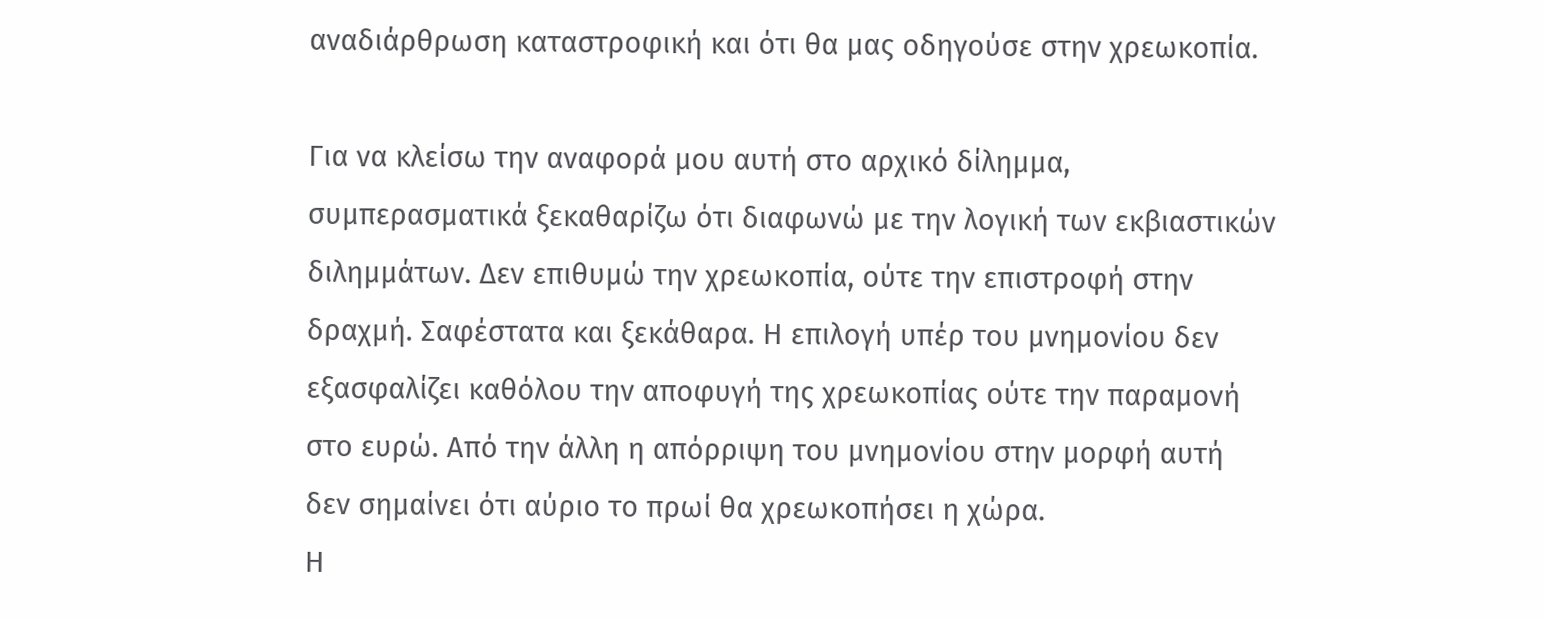αναδιάρθρωση καταστροφική και ότι θα μας οδηγούσε στην χρεωκοπία.

Για να κλείσω την αναφορά μου αυτή στο αρχικό δίλημμα, συμπερασματικά ξεκαθαρίζω ότι διαφωνώ με την λογική των εκβιαστικών διλημμάτων. Δεν επιθυμώ την χρεωκοπία, ούτε την επιστροφή στην δραχμή. Σαφέστατα και ξεκάθαρα. Η επιλογή υπέρ του μνημονίου δεν εξασφαλίζει καθόλου την αποφυγή της χρεωκοπίας ούτε την παραμονή στο ευρώ. Από την άλλη η απόρριψη του μνημονίου στην μορφή αυτή δεν σημαίνει ότι αύριο το πρωί θα χρεωκοπήσει η χώρα.
Η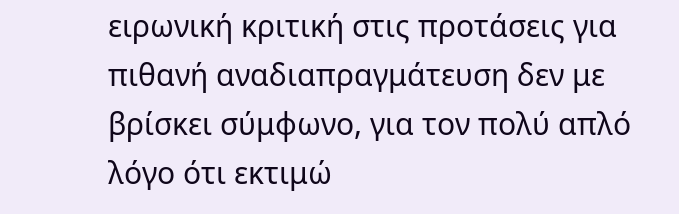ειρωνική κριτική στις προτάσεις για πιθανή αναδιαπραγμάτευση δεν με βρίσκει σύμφωνο, για τον πολύ απλό λόγο ότι εκτιμώ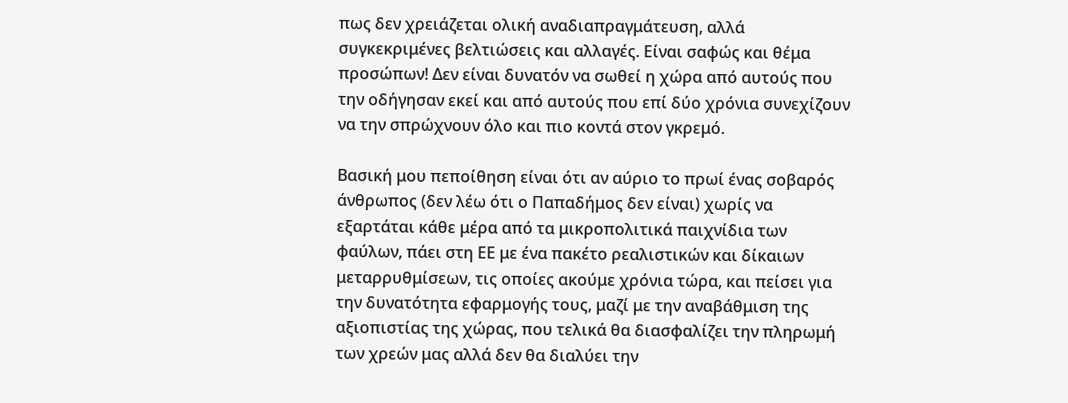πως δεν χρειάζεται ολική αναδιαπραγμάτευση, αλλά συγκεκριμένες βελτιώσεις και αλλαγές. Είναι σαφώς και θέμα προσώπων! Δεν είναι δυνατόν να σωθεί η χώρα από αυτούς που την οδήγησαν εκεί και από αυτούς που επί δύο χρόνια συνεχίζουν να την σπρώχνουν όλο και πιο κοντά στον γκρεμό.

Βασική μου πεποίθηση είναι ότι αν αύριο το πρωί ένας σοβαρός άνθρωπος (δεν λέω ότι ο Παπαδήμος δεν είναι) χωρίς να εξαρτάται κάθε μέρα από τα μικροπολιτικά παιχνίδια των φαύλων, πάει στη ΕΕ με ένα πακέτο ρεαλιστικών και δίκαιων μεταρρυθμίσεων, τις οποίες ακούμε χρόνια τώρα, και πείσει για την δυνατότητα εφαρμογής τους, μαζί με την αναβάθμιση της αξιοπιστίας της χώρας, που τελικά θα διασφαλίζει την πληρωμή των χρεών μας αλλά δεν θα διαλύει την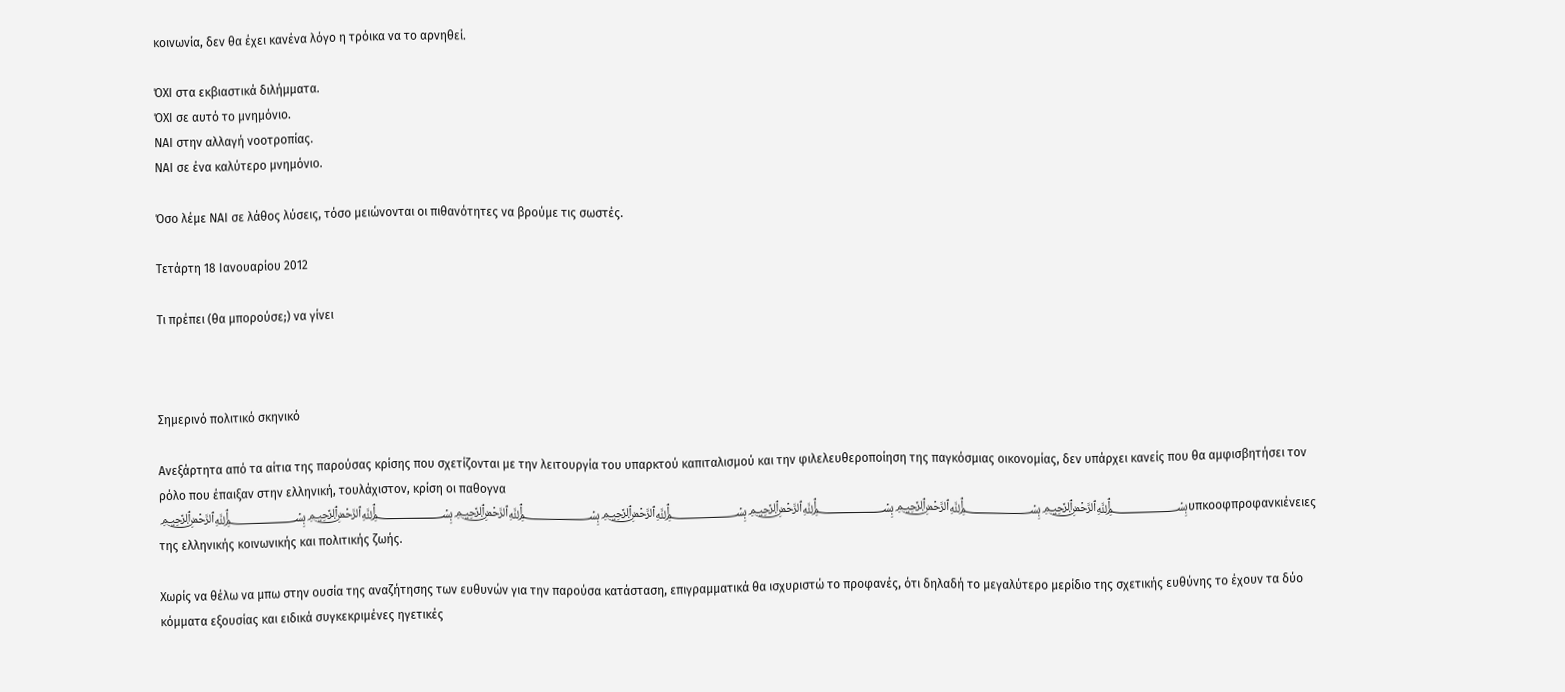κοινωνία, δεν θα έχει κανένα λόγο η τρόικα να το αρνηθεί.

ΌΧΙ στα εκβιαστικά διλήμματα.
ΌΧΙ σε αυτό το μνημόνιο.
ΝΑΙ στην αλλαγή νοοτροπίας.
ΝΑΙ σε ένα καλύτερο μνημόνιο.

Όσο λέμε ΝΑΙ σε λάθος λύσεις, τόσο μειώνονται οι πιθανότητες να βρούμε τις σωστές.

Τετάρτη 18 Ιανουαρίου 2012

Τι πρέπει (θα μπορούσε;) να γίνει



Σημερινό πολιτικό σκηνικό

Ανεξάρτητα από τα αίτια της παρούσας κρίσης που σχετίζονται με την λειτουργία του υπαρκτού καπιταλισμού και την φιλελευθεροποίηση της παγκόσμιας οικονομίας, δεν υπάρχει κανείς που θα αμφισβητήσει τον ρόλο που έπαιξαν στην ελληνική, τουλάχιστον, κρίση οι παθογνα ﷽﷽﷽﷽﷽﷽﷽υπκοοφπροφανκιένειες της ελληνικής κοινωνικής και πολιτικής ζωής.

Χωρίς να θέλω να μπω στην ουσία της αναζήτησης των ευθυνών για την παρούσα κατάσταση, επιγραμματικά θα ισχυριστώ το προφανές, ότι δηλαδή το μεγαλύτερο μερίδιο της σχετικής ευθύνης το έχουν τα δύο κόμματα εξουσίας και ειδικά συγκεκριμένες ηγετικές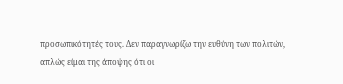προσωπικότητές τους. Δεν παραγνωρίζω την ευθύνη των πολιτών, απλώς είμαι της άποψης ότι οι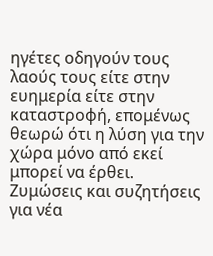ηγέτες οδηγούν τους λαούς τους είτε στην ευημερία είτε στην καταστροφή, επομένως θεωρώ ότι η λύση για την χώρα μόνο από εκεί μπορεί να έρθει.
Ζυμώσεις και συζητήσεις για νέα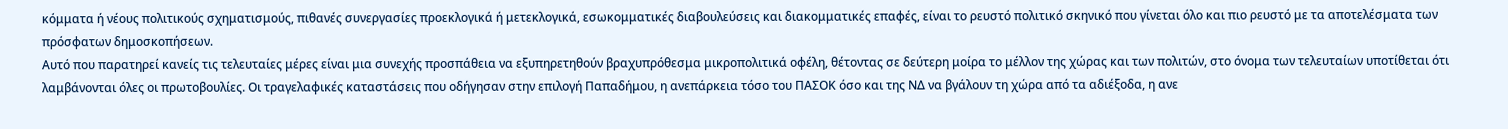κόμματα ή νέους πολιτικούς σχηματισμούς, πιθανές συνεργασίες προεκλογικά ή μετεκλογικά, εσωκομματικές διαβουλεύσεις και διακομματικές επαφές, είναι το ρευστό πολιτικό σκηνικό που γίνεται όλο και πιο ρευστό με τα αποτελέσματα των πρόσφατων δημοσκοπήσεων.
Αυτό που παρατηρεί κανείς τις τελευταίες μέρες είναι μια συνεχής προσπάθεια να εξυπηρετηθούν βραχυπρόθεσμα μικροπολιτικά οφέλη, θέτοντας σε δεύτερη μοίρα το μέλλον της χώρας και των πολιτών, στο όνομα των τελευταίων υποτίθεται ότι λαμβάνονται όλες οι πρωτοβουλίες. Οι τραγελαφικές καταστάσεις που οδήγησαν στην επιλογή Παπαδήμου, η ανεπάρκεια τόσο του ΠΑΣΟΚ όσο και της ΝΔ να βγάλουν τη χώρα από τα αδιέξοδα, η ανε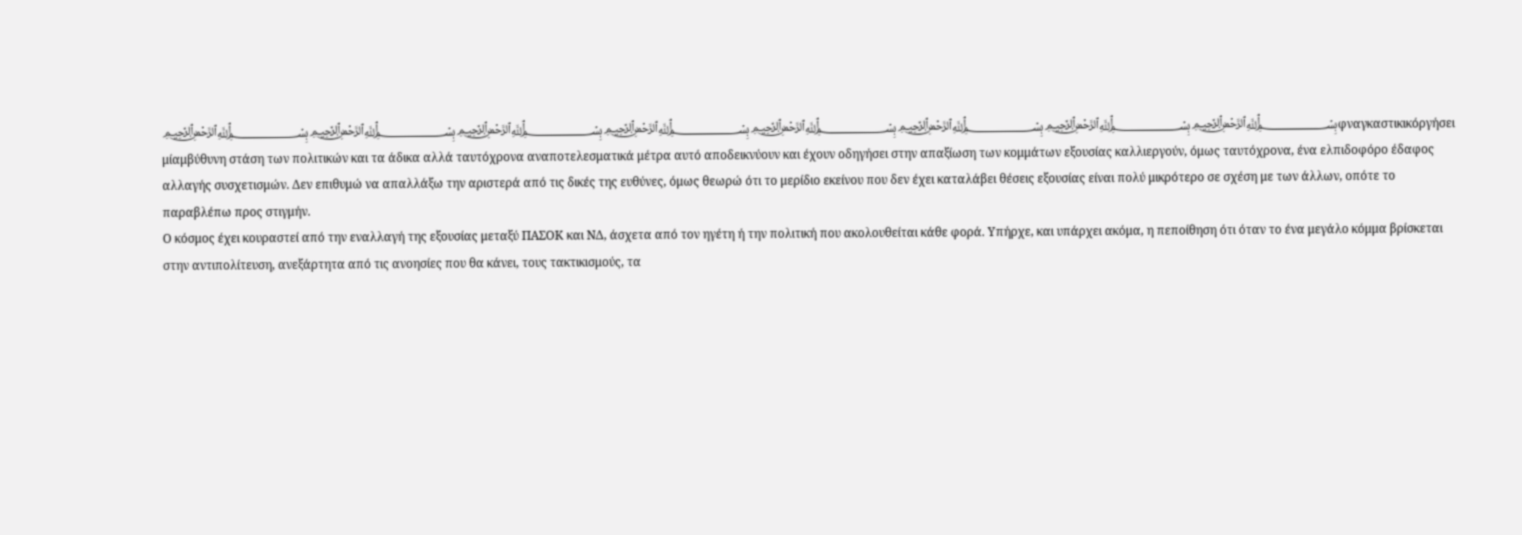﷽﷽﷽﷽﷽﷽﷽﷽φναγκαστικικόργήσει μίαμβύθυνη στάση των πολιτικών και τα άδικα αλλά ταυτόχρονα αναποτελεσματικά μέτρα αυτό αποδεικνύουν και έχουν οδηγήσει στην απαξίωση των κομμάτων εξουσίας καλλιεργούν, όμως ταυτόχρονα, ένα ελπιδοφόρο έδαφος αλλαγής συσχετισμών. Δεν επιθυμώ να απαλλάξω την αριστερά από τις δικές της ευθύνες, όμως θεωρώ ότι το μερίδιο εκείνου που δεν έχει καταλάβει θέσεις εξουσίας είναι πολύ μικρότερο σε σχέση με των άλλων, οπότε το παραβλέπω προς στιγμήν.
Ο κόσμος έχει κουραστεί από την εναλλαγή της εξουσίας μεταξύ ΠΑΣΟΚ και ΝΔ, άσχετα από τον ηγέτη ή την πολιτική που ακολουθείται κάθε φορά. Υπήρχε, και υπάρχει ακόμα, η πεποίθηση ότι όταν το ένα μεγάλο κόμμα βρίσκεται στην αντιπολίτευση, ανεξάρτητα από τις ανοησίες που θα κάνει, τους τακτικισμούς, τα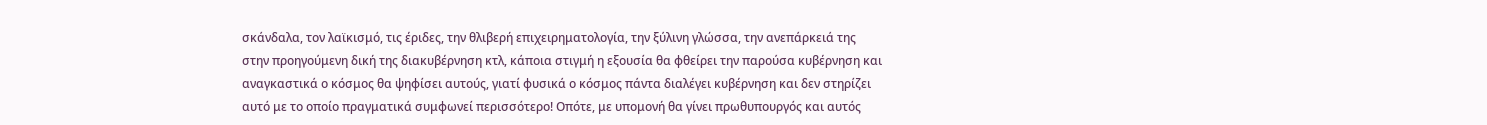σκάνδαλα, τον λαϊκισμό, τις έριδες, την θλιβερή επιχειρηματολογία, την ξύλινη γλώσσα, την ανεπάρκειά της στην προηγούμενη δική της διακυβέρνηση κτλ, κάποια στιγμή η εξουσία θα φθείρει την παρούσα κυβέρνηση και αναγκαστικά ο κόσμος θα ψηφίσει αυτούς, γιατί φυσικά ο κόσμος πάντα διαλέγει κυβέρνηση και δεν στηρίζει αυτό με το οποίο πραγματικά συμφωνεί περισσότερο! Οπότε, με υπομονή θα γίνει πρωθυπουργός και αυτός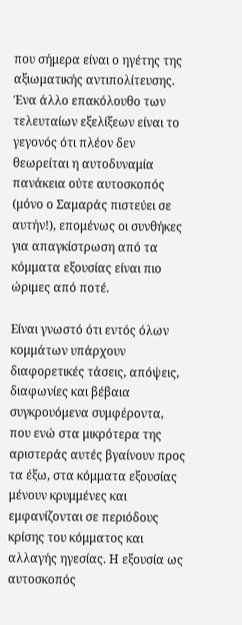που σήμερα είναι ο ηγέτης της αξιωματικής αντιπολίτευσης.
Ένα άλλο επακόλουθο των τελευταίων εξελίξεων είναι το γεγονός ότι πλέον δεν θεωρείται η αυτοδυναμία πανάκεια ούτε αυτοσκοπός (μόνο ο Σαμαράς πιστεύει σε αυτήν!), επομένως οι συνθήκες για απαγκίστρωση από τα κόμματα εξουσίας είναι πιο ώριμες από ποτέ.

Είναι γνωστό ότι εντός όλων κομμάτων υπάρχουν διαφορετικές τάσεις, απόψεις, διαφωνίες και βέβαια συγκρουόμενα συμφέροντα, που ενώ στα μικρότερα της αριστεράς αυτές βγαίνουν προς τα έξω, στα κόμματα εξουσίας μένουν κρυμμένες και εμφανίζονται σε περιόδους κρίσης του κόμματος και αλλαγής ηγεσίας. Η εξουσία ως αυτοσκοπός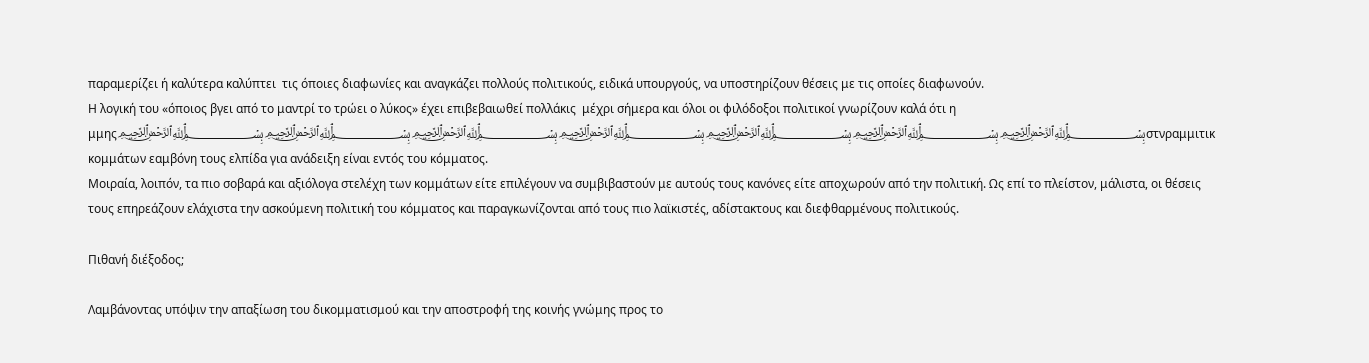παραμερίζει ή καλύτερα καλύπτει  τις όποιες διαφωνίες και αναγκάζει πολλούς πολιτικούς, ειδικά υπουργούς, να υποστηρίζουν θέσεις με τις οποίες διαφωνούν.
Η λογική του «όποιος βγει από το μαντρί το τρώει ο λύκος» έχει επιβεβαιωθεί πολλάκις  μέχρι σήμερα και όλοι οι φιλόδοξοι πολιτικοί γνωρίζουν καλά ότι η μμης﷽﷽﷽﷽﷽﷽﷽στνραμμιτικ κομμάτων εαμβόνη τους ελπίδα για ανάδειξη είναι εντός του κόμματος.
Μοιραία, λοιπόν, τα πιο σοβαρά και αξιόλογα στελέχη των κομμάτων είτε επιλέγουν να συμβιβαστούν με αυτούς τους κανόνες είτε αποχωρούν από την πολιτική. Ως επί το πλείστον, μάλιστα, οι θέσεις τους επηρεάζουν ελάχιστα την ασκούμενη πολιτική του κόμματος και παραγκωνίζονται από τους πιο λαϊκιστές, αδίστακτους και διεφθαρμένους πολιτικούς.

Πιθανή διέξοδος;

Λαμβάνοντας υπόψιν την απαξίωση του δικομματισμού και την αποστροφή της κοινής γνώμης προς το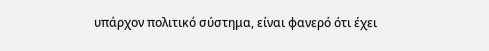υπάρχον πολιτικό σύστημα, είναι φανερό ότι έχει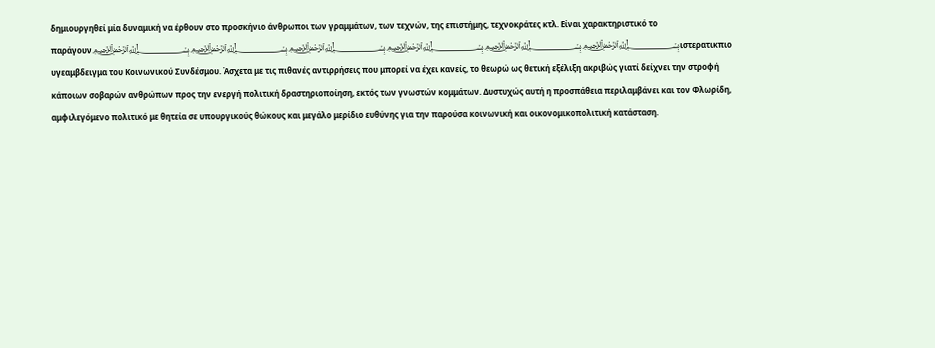δημιουργηθεί μία δυναμική να έρθουν στο προσκήνιο άνθρωποι των γραμμάτων, των τεχνών, της επιστήμης, τεχνοκράτες κτλ. Είναι χαρακτηριστικό το παράγουν﷽﷽﷽﷽﷽﷽ιστερατικπιο υγεαμβδειγμα του Κοινωνικού Συνδέσμου. Άσχετα με τις πιθανές αντιρρήσεις που μπορεί να έχει κανείς, το θεωρώ ως θετική εξέλιξη ακριβώς γιατί δείχνει την στροφή κάποιων σοβαρών ανθρώπων προς την ενεργή πολιτική δραστηριοποίηση, εκτός των γνωστών κομμάτων. Δυστυχώς αυτή η προσπάθεια περιλαμβάνει και τον Φλωρίδη, αμφιλεγόμενο πολιτικό με θητεία σε υπουργικούς θώκους και μεγάλο μερίδιο ευθύνης για την παρούσα κοινωνική και οικονομικοπολιτική κατάσταση.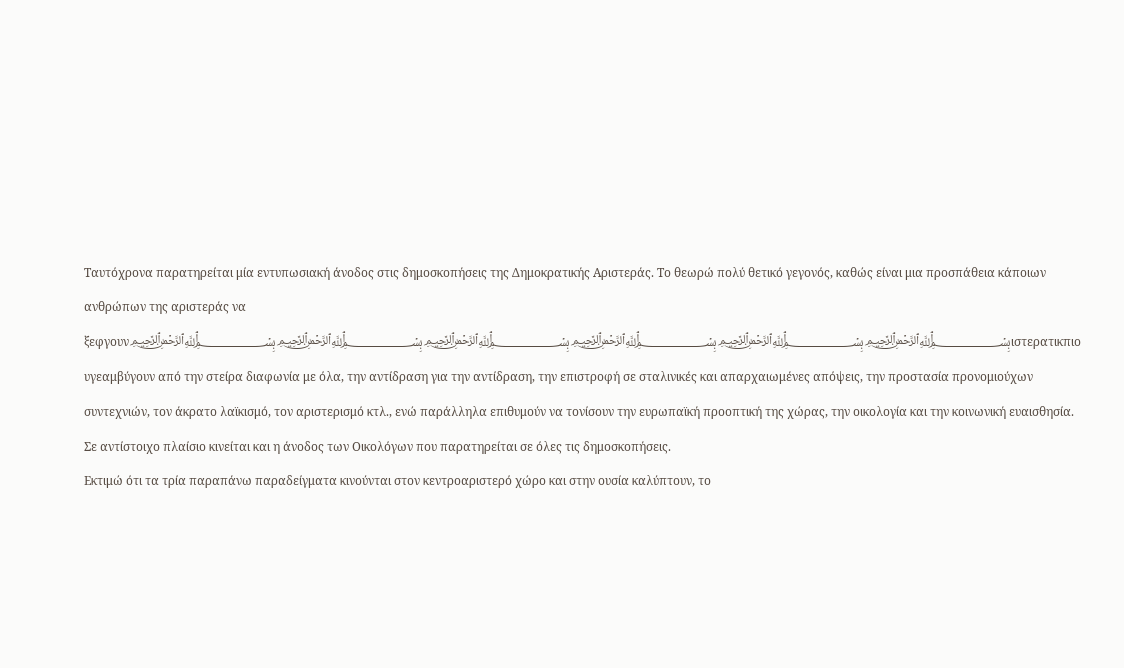Ταυτόχρονα παρατηρείται μία εντυπωσιακή άνοδος στις δημοσκοπήσεις της Δημοκρατικής Αριστεράς. Το θεωρώ πολύ θετικό γεγονός, καθώς είναι μια προσπάθεια κάποιων ανθρώπων της αριστεράς να ξεφγουν﷽﷽﷽﷽﷽﷽ιστερατικπιο υγεαμβύγουν από την στείρα διαφωνία με όλα, την αντίδραση για την αντίδραση, την επιστροφή σε σταλινικές και απαρχαιωμένες απόψεις, την προστασία προνομιούχων συντεχνιών, τον άκρατο λαϊκισμό, τον αριστερισμό κτλ., ενώ παράλληλα επιθυμούν να τονίσουν την ευρωπαϊκή προοπτική της χώρας, την οικολογία και την κοινωνική ευαισθησία.
Σε αντίστοιχο πλαίσιο κινείται και η άνοδος των Οικολόγων που παρατηρείται σε όλες τις δημοσκοπήσεις.
Εκτιμώ ότι τα τρία παραπάνω παραδείγματα κινούνται στον κεντροαριστερό χώρο και στην ουσία καλύπτουν, το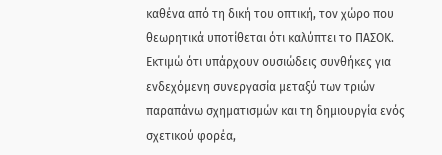καθένα από τη δική του οπτική, τον χώρο που θεωρητικά υποτίθεται ότι καλύπτει το ΠΑΣΟΚ.
Εκτιμώ ότι υπάρχουν ουσιώδεις συνθήκες για ενδεχόμενη συνεργασία μεταξύ των τριών παραπάνω σχηματισμών και τη δημιουργία ενός σχετικού φορέα,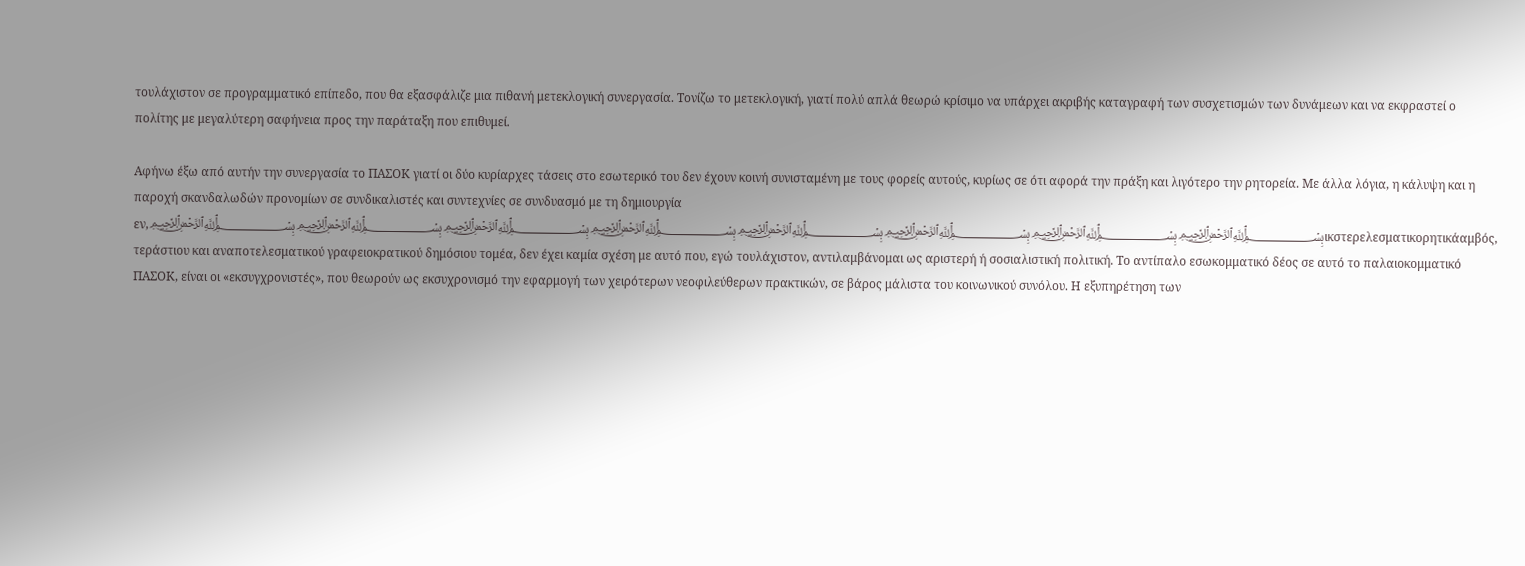τουλάχιστον σε προγραμματικό επίπεδο, που θα εξασφάλιζε μια πιθανή μετεκλογική συνεργασία. Τονίζω το μετεκλογική, γιατί πολύ απλά θεωρώ κρίσιμο να υπάρχει ακριβής καταγραφή των συσχετισμών των δυνάμεων και να εκφραστεί ο πολίτης με μεγαλύτερη σαφήνεια προς την παράταξη που επιθυμεί.

Αφήνω έξω από αυτήν την συνεργασία το ΠΑΣΟΚ γιατί οι δύο κυρίαρχες τάσεις στο εσωτερικό του δεν έχουν κοινή συνισταμένη με τους φορείς αυτούς, κυρίως σε ότι αφορά την πράξη και λιγότερο την ρητορεία. Με άλλα λόγια, η κάλυψη και η παροχή σκανδαλωδών προνομίων σε συνδικαλιστές και συντεχνίες σε συνδυασμό με τη δημιουργία εν,﷽﷽﷽﷽﷽﷽﷽﷽ικστερελεσματικορητικάαμβός, τεράστιου και αναποτελεσματικού γραφειοκρατικού δημόσιου τομέα, δεν έχει καμία σχέση με αυτό που, εγώ τουλάχιστον, αντιλαμβάνομαι ως αριστερή ή σοσιαλιστική πολιτική. Το αντίπαλο εσωκομματικό δέος σε αυτό το παλαιοκομματικό ΠΑΣΟΚ, είναι οι «εκσυγχρονιστές», που θεωρούν ως εκσυχρονισμό την εφαρμογή των χειρότερων νεοφιλεύθερων πρακτικών, σε βάρος μάλιστα του κοινωνικού συνόλου. Η εξυπηρέτηση των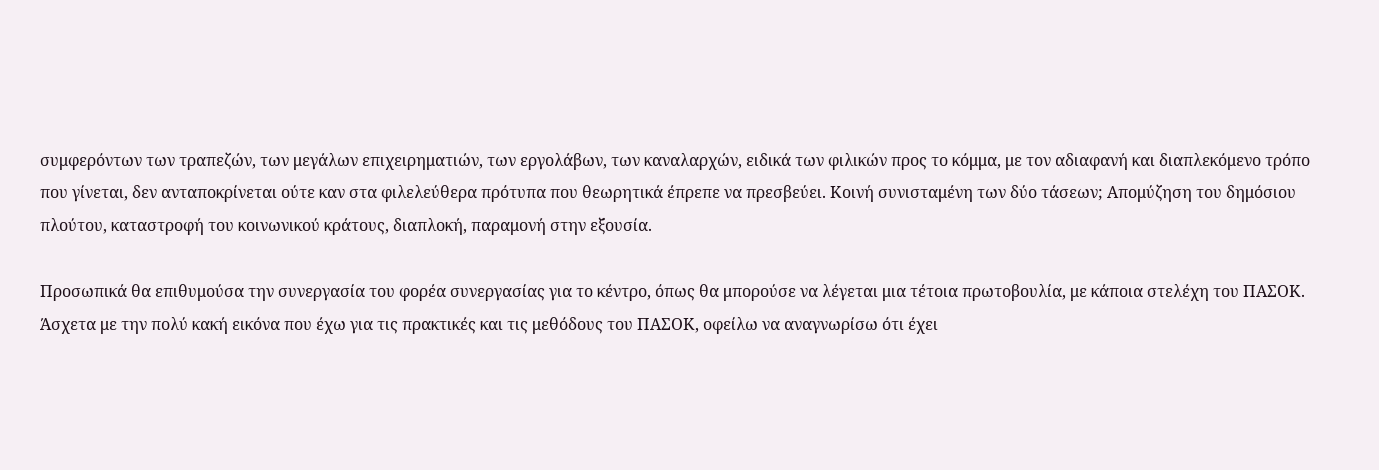συμφερόντων των τραπεζών, των μεγάλων επιχειρηματιών, των εργολάβων, των καναλαρχών, ειδικά των φιλικών προς το κόμμα, με τον αδιαφανή και διαπλεκόμενο τρόπο που γίνεται, δεν ανταποκρίνεται ούτε καν στα φιλελεύθερα πρότυπα που θεωρητικά έπρεπε να πρεσβεύει. Κοινή συνισταμένη των δύο τάσεων; Απομύζηση του δημόσιου πλούτου, καταστροφή του κοινωνικού κράτους, διαπλοκή, παραμονή στην εξουσία.

Προσωπικά θα επιθυμούσα την συνεργασία του φορέα συνεργασίας για το κέντρο, όπως θα μπορούσε να λέγεται μια τέτοια πρωτοβουλία, με κάποια στελέχη του ΠΑΣΟΚ. Άσχετα με την πολύ κακή εικόνα που έχω για τις πρακτικές και τις μεθόδους του ΠΑΣΟΚ, οφείλω να αναγνωρίσω ότι έχει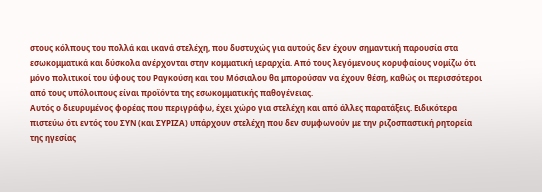στους κόλπους του πολλά και ικανά στελέχη, που δυστυχώς για αυτούς δεν έχουν σημαντική παρουσία στα εσωκομματικά και δύσκολα ανέρχονται στην κομματική ιεραρχία. Από τους λεγόμενους κορυφαίους νομίζω ότι μόνο πολιτικοί του ύφους του Ραγκούση και του Μόσιαλου θα μπορούσαν να έχουν θέση, καθώς οι περισσότεροι από τους υπόλοιπους είναι προϊόντα της εσωκομματικής παθογένειας.
Αυτός ο διευρυμένος φορέας που περιγράφω, έχει χώρο για στελέχη και από άλλες παρατάξεις. Ειδικότερα πιστεύω ότι εντός του ΣΥΝ (και ΣΥΡΙΖΑ) υπάρχουν στελέχη που δεν συμφωνούν με την ριζοσπαστική ρητορεία της ηγεσίας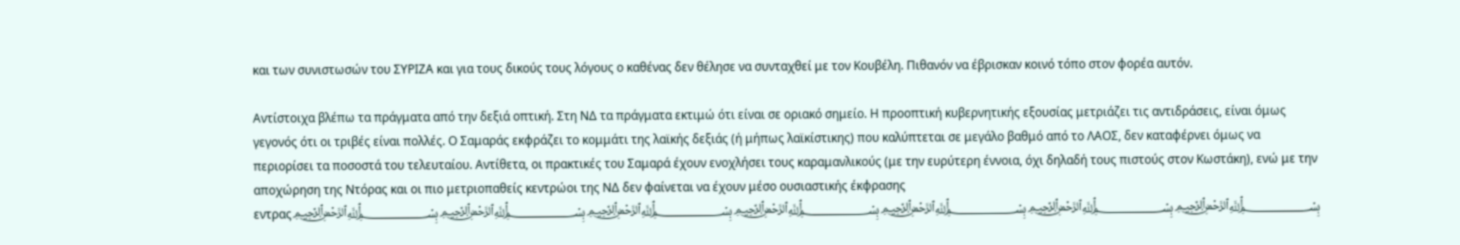και των συνιστωσών του ΣΥΡΙΖΑ και για τους δικούς τους λόγους ο καθένας δεν θέλησε να συνταχθεί με τον Κουβέλη. Πιθανόν να έβρισκαν κοινό τόπο στον φορέα αυτόν.

Αντίστοιχα βλέπω τα πράγματα από την δεξιά οπτική. Στη ΝΔ τα πράγματα εκτιμώ ότι είναι σε οριακό σημείο. Η προοπτική κυβερνητικής εξουσίας μετριάζει τις αντιδράσεις, είναι όμως γεγονός ότι οι τριβές είναι πολλές. Ο Σαμαράς εκφράζει το κομμάτι της λαϊκής δεξιάς (ή μήπως λαϊκίστικης) που καλύπτεται σε μεγάλο βαθμό από το ΛΑΟΣ, δεν καταφέρνει όμως να περιορίσει τα ποσοστά του τελευταίου. Αντίθετα, οι πρακτικές του Σαμαρά έχουν ενοχλήσει τους καραμανλικούς (με την ευρύτερη έννοια, όχι δηλαδή τους πιστούς στον Κωστάκη), ενώ με την αποχώρηση της Ντόρας και οι πιο μετριοπαθείς κεντρώοι της ΝΔ δεν φαίνεται να έχουν μέσο ουσιαστικής έκφρασης εντρας﷽﷽﷽﷽﷽﷽﷽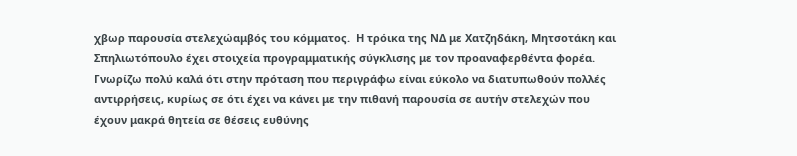χβωρ παρουσία στελεχώαμβός του κόμματος.  Η τρόικα της ΝΔ με Χατζηδάκη, Μητσοτάκη και Σπηλιωτόπουλο έχει στοιχεία προγραμματικής σύγκλισης με τον προαναφερθέντα φορέα.
Γνωρίζω πολύ καλά ότι στην πρόταση που περιγράφω είναι εύκολο να διατυπωθούν πολλές αντιρρήσεις, κυρίως σε ότι έχει να κάνει με την πιθανή παρουσία σε αυτήν στελεχών που έχουν μακρά θητεία σε θέσεις ευθύνης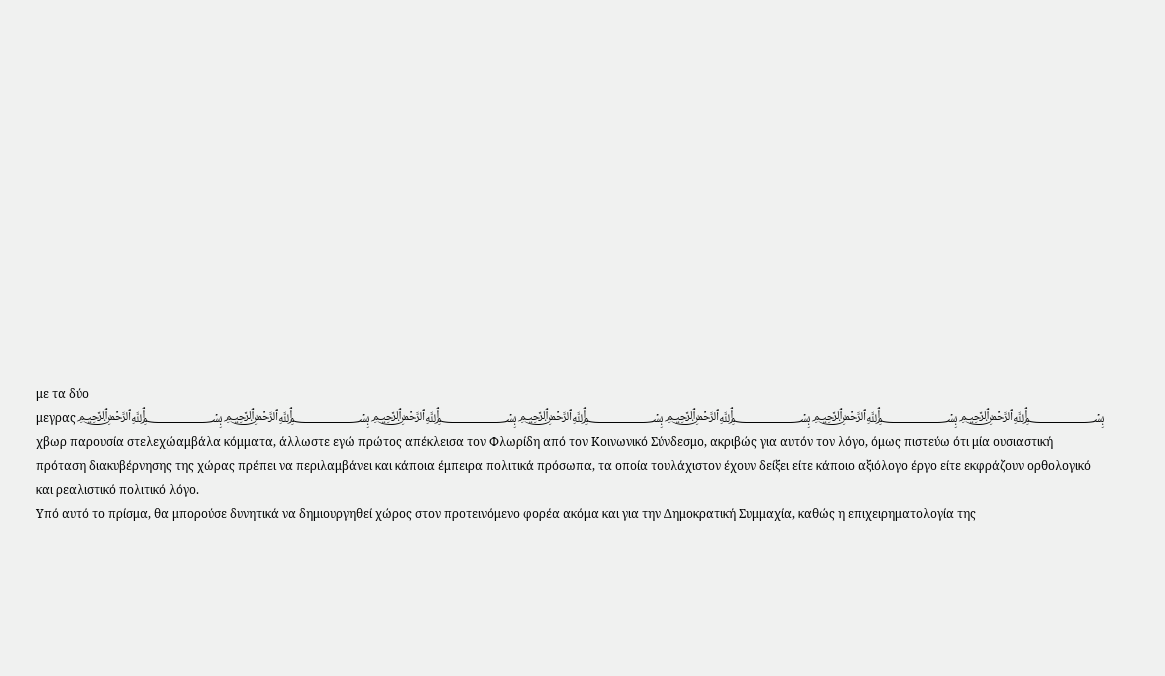με τα δύο μεγρας﷽﷽﷽﷽﷽﷽﷽ χβωρ παρουσία στελεχώαμβάλα κόμματα, άλλωστε εγώ πρώτος απέκλεισα τον Φλωρίδη από τον Κοινωνικό Σύνδεσμο, ακριβώς για αυτόν τον λόγο, όμως πιστεύω ότι μία ουσιαστική πρόταση διακυβέρνησης της χώρας πρέπει να περιλαμβάνει και κάποια έμπειρα πολιτικά πρόσωπα, τα οποία τουλάχιστον έχουν δείξει είτε κάποιο αξιόλογο έργο είτε εκφράζουν ορθολογικό και ρεαλιστικό πολιτικό λόγο.
Υπό αυτό το πρίσμα, θα μπορούσε δυνητικά να δημιουργηθεί χώρος στον προτεινόμενο φορέα ακόμα και για την Δημοκρατική Συμμαχία, καθώς η επιχειρηματολογία της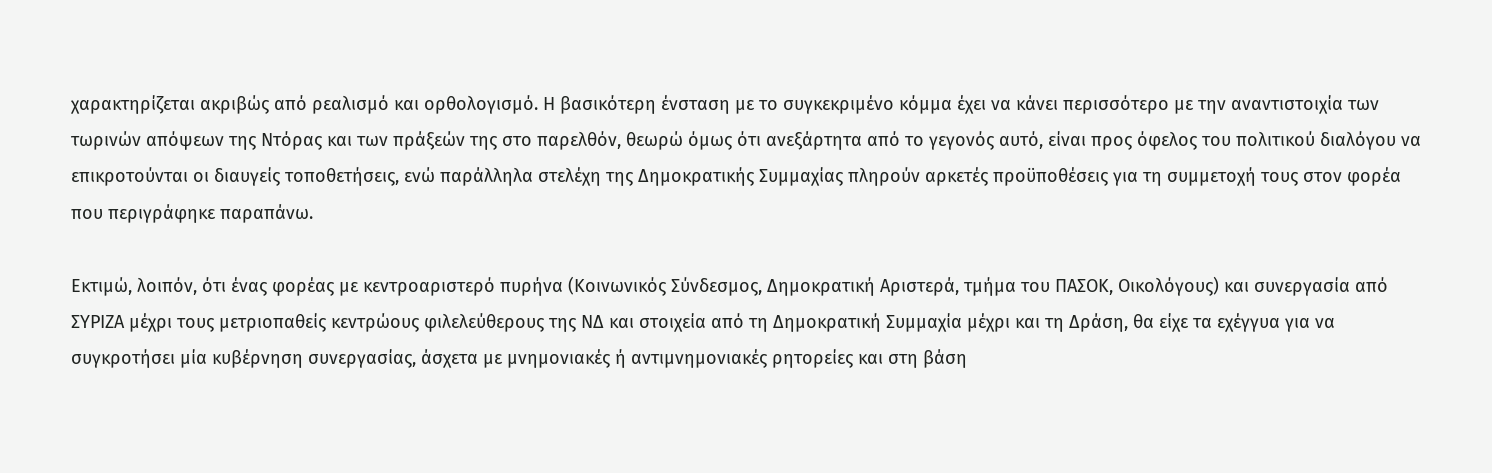χαρακτηρίζεται ακριβώς από ρεαλισμό και ορθολογισμό. Η βασικότερη ένσταση με το συγκεκριμένο κόμμα έχει να κάνει περισσότερο με την αναντιστοιχία των τωρινών απόψεων της Ντόρας και των πράξεών της στο παρελθόν, θεωρώ όμως ότι ανεξάρτητα από το γεγονός αυτό, είναι προς όφελος του πολιτικού διαλόγου να επικροτούνται οι διαυγείς τοποθετήσεις, ενώ παράλληλα στελέχη της Δημοκρατικής Συμμαχίας πληρούν αρκετές προϋποθέσεις για τη συμμετοχή τους στον φορέα που περιγράφηκε παραπάνω.

Εκτιμώ, λοιπόν, ότι ένας φορέας με κεντροαριστερό πυρήνα (Κοινωνικός Σύνδεσμος, Δημοκρατική Αριστερά, τμήμα του ΠΑΣΟΚ, Οικολόγους) και συνεργασία από ΣΥΡΙΖΑ μέχρι τους μετριοπαθείς κεντρώους φιλελεύθερους της ΝΔ και στοιχεία από τη Δημοκρατική Συμμαχία μέχρι και τη Δράση, θα είχε τα εχέγγυα για να συγκροτήσει μία κυβέρνηση συνεργασίας, άσχετα με μνημονιακές ή αντιμνημονιακές ρητορείες και στη βάση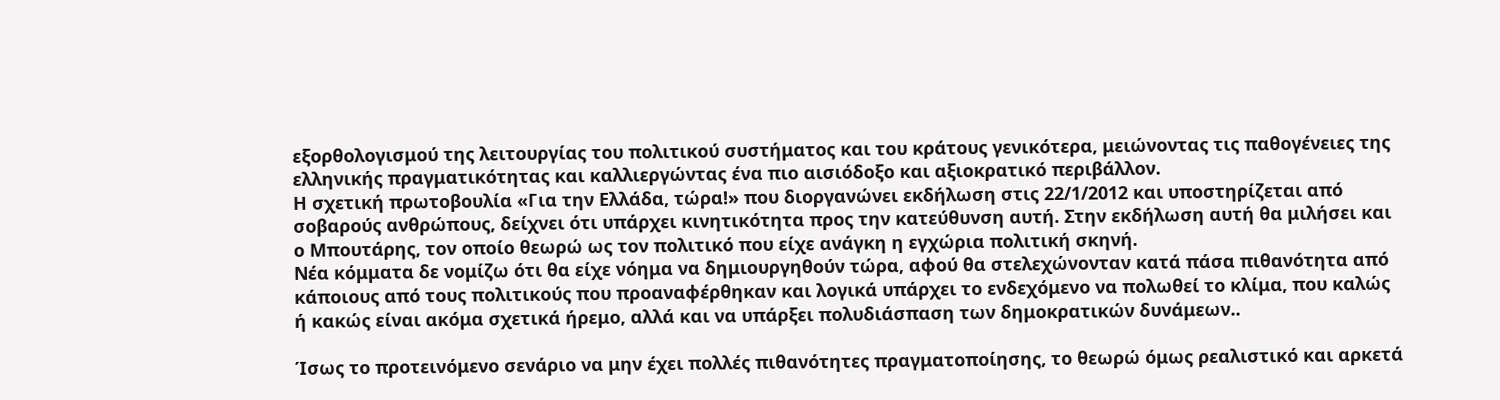εξορθολογισμού της λειτουργίας του πολιτικού συστήματος και του κράτους γενικότερα, μειώνοντας τις παθογένειες της ελληνικής πραγματικότητας και καλλιεργώντας ένα πιο αισιόδοξο και αξιοκρατικό περιβάλλον.
Η σχετική πρωτοβουλία «Για την Ελλάδα, τώρα!» που διοργανώνει εκδήλωση στις 22/1/2012 και υποστηρίζεται από σοβαρούς ανθρώπους, δείχνει ότι υπάρχει κινητικότητα προς την κατεύθυνση αυτή. Στην εκδήλωση αυτή θα μιλήσει και ο Μπουτάρης, τον οποίο θεωρώ ως τον πολιτικό που είχε ανάγκη η εγχώρια πολιτική σκηνή.
Νέα κόμματα δε νομίζω ότι θα είχε νόημα να δημιουργηθούν τώρα, αφού θα στελεχώνονταν κατά πάσα πιθανότητα από κάποιους από τους πολιτικούς που προαναφέρθηκαν και λογικά υπάρχει το ενδεχόμενο να πολωθεί το κλίμα, που καλώς ή κακώς είναι ακόμα σχετικά ήρεμο, αλλά και να υπάρξει πολυδιάσπαση των δημοκρατικών δυνάμεων..

Ίσως το προτεινόμενο σενάριο να μην έχει πολλές πιθανότητες πραγματοποίησης, το θεωρώ όμως ρεαλιστικό και αρκετά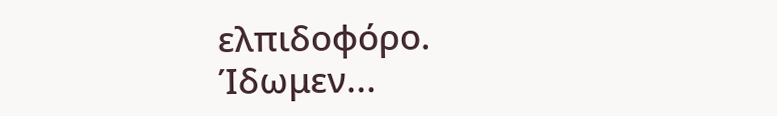ελπιδοφόρο.
Ίδωμεν...